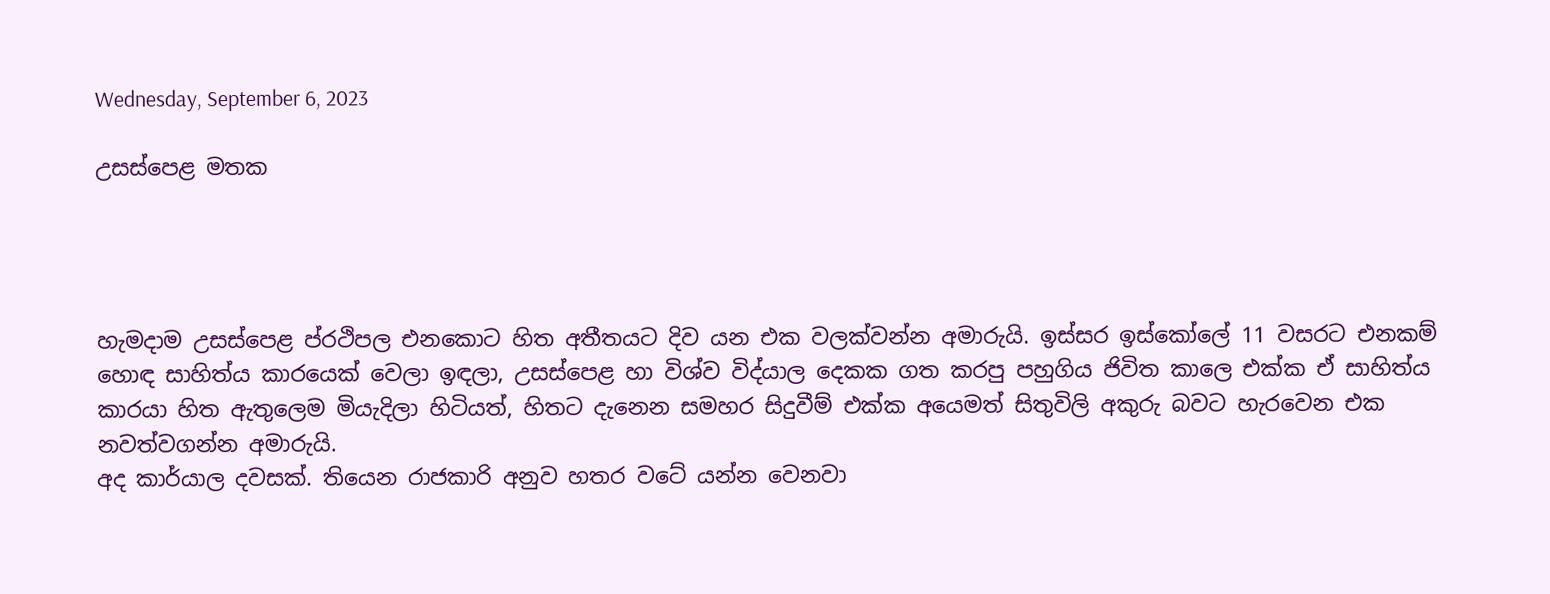Wednesday, September 6, 2023

උසස්පෙළ මතක




හැමදාම උසස්පෙළ ප්රථිපල එනකොට හිත අතීතයට දිව යන එක වලක්වන්න අමාරුයි. ඉස්සර ඉස්කෝලේ 11 වසරට එනකම් හොඳ සාහිත්ය කාරයෙක් වෙලා ඉඳලා, උසස්පෙළ හා විශ්ව විද්යාල දෙකක ගත කරපු පහුගිය ජිවිත කාලෙ එක්ක ඒ සාහිත්ය කාරයා හිත ඇතුලෙම මියැදිලා හිටියත්, හිතට දැනෙන සමහර සිදුවීම් එක්ක අයෙමත් සිතුවිලි අකුරු බවට හැරවෙන එක නවත්වගන්න අමාරුයි.
අද කාර්යාල දවසක්. තියෙන රාජකාරි අනුව හතර වටේ යන්න වෙනවා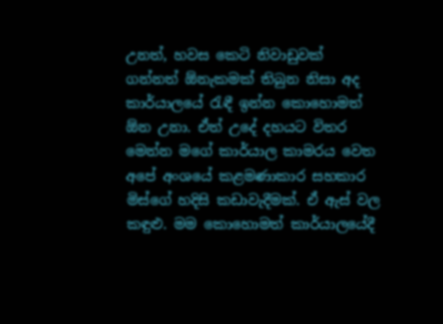උනත්, හවස කෙටි නිවාඩුවක් ගන්නත් ඕනැකමක් තිබුන නිසා අද කාර්යාලයේ රැඳී ඉන්න කොහොමත් ඕන උනා. ඒත් උදේ දහයට විතර මෙන්න මගේ කාර්යාල කාමරය වෙත අපේ අංශයේ කළමණාකාර සහකාර මිස්ගේ හදිසි කඩාවැදීමක්. ඒ ඇස් වල කඳුළු. මම කොහොමත් කාර්යාලයේදී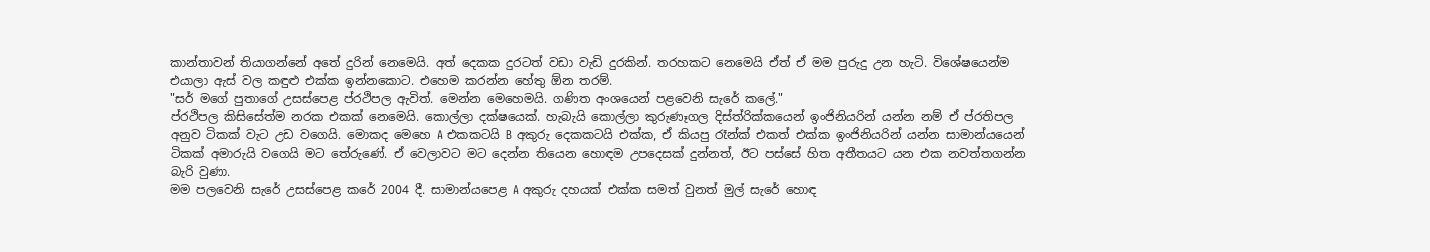කාන්තාවන් තියාගන්නේ අතේ දුරින් නෙමෙයි. අත් දෙකක දුරටත් වඩා වැඩි දුරකින්. තරහකට නෙමෙයි ඒත් ඒ මම පුරුදු උන හැටි. විශේෂයෙන්ම එයාලා ඇස් වල කඳුළු එක්ක ඉන්නකොට. එහෙම කරන්න හේතු ඕන තරම්.
"සර් මගේ පුතාගේ උසස්පෙළ ප්රථිපල ඇවිත්. මෙන්න මෙහෙමයි. ගණිත අංශයෙන් පළවෙනි සැරේ කලේ."
ප්රථිපල කිසිසේත්ම නරක එකක් නෙමෙයි. කොල්ලා දක්ෂයෙක්. හැබැයි කොල්ලා කුරුණෑගල දිස්ත්රික්කයෙන් ඉංජිනියරින් යන්න නම් ඒ ප්රතිපල අනුව ටිකක් වැට උඩ වගෙයි. මොකද මෙහෙ A එකකටයි B අකුරු දෙකකටයි එක්ක, ඒ කියපු රෑන්ක් එකත් එක්ක ඉංජිනියරින් යන්න සාමාන්යයෙන් ටිකක් අමාරුයි වගෙයි මට තේරුණේ. ඒ වෙලාවට මට දෙන්න තියෙන හොඳම උපදෙසක් දුන්නත්, ඊට පස්සේ හිත අතීතයට යන එක නවත්තගන්න බැරි වුණා.
මම පලවෙනි සැරේ උසස්පෙළ කරේ 2004 දී. සාමාන්යපෙළ A අකුරු දහයක් එක්ක සමත් වුනත් මුල් සැරේ හොඳ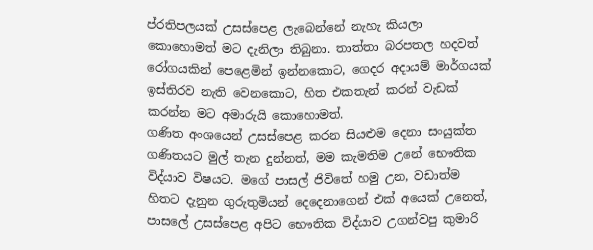ප්රතිපලයක් උසස්පෙළ ලැබෙන්නේ නැහැ කියලා කොහොමත් මට දැනිලා තිබුනා. තාත්තා බරපතල හදවත් රෝගයකින් පෙළෙමින් ඉන්නකොට, ගෙදර අදායම් මාර්ගයක් ඉස්තිරව නැති වෙනකොට, හිත එකතැන් කරන් වැඩක් කරන්න මට අමාරුයි කොහොමත්.
ගණිත අංශයෙන් උසස්පෙළ කරන සියළුම දෙනා සංයුක්ත ගණිතයට මුල් තැන දුන්නත්, මම කැමතිම උනේ භෞතික විද්යාව විෂයට. මගේ පාසල් ජිවිතේ හමු උන, වඩාත්ම හිතට දැනුන ගුරුතුමියන් දෙදෙනාගෙන් එක් අයෙක් උනෙත්, පාසලේ උසස්පෙළ අපිට භෞතික විද්යාව උගන්වපු කුමාරි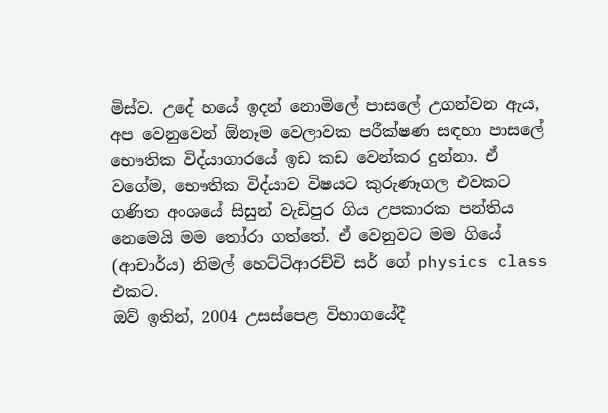මිස්ව. උදේ හයේ ඉදන් නොමිලේ පාසලේ උගන්වන ඇය, අප වෙනුවෙන් ඕනෑම වෙලාවක පරීක්ෂණ සඳහා පාසලේ භෞතික විද්යාගාරයේ ඉඩ කඩ වෙන්කර දුන්නා. ඒ වගේම, භෞතික විද්යාව විෂයට කුරුණෑගල එවකට ගණිත අංශයේ සිසුන් වැඩිපුර ගිය උපකාරක පන්තිය නෙමෙයි මම තෝරා ගත්තේ. ඒ වෙනුවට මම ගියේ (ආචාර්ය) නිමල් හෙට්ටිආරච්චි සර් ගේ physics class එකට.
ඔව් ඉතින්, 2004 උසස්පෙළ විභාගයේදී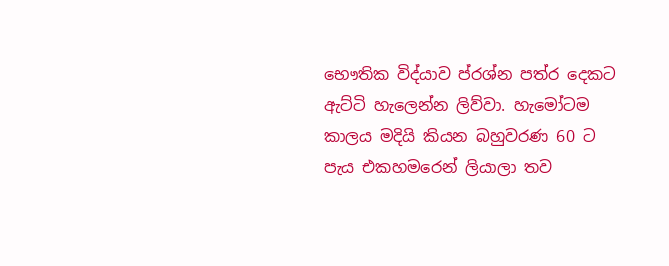භෞතික විද්යාව ප්රශ්න පත්ර දෙකට ඇට්ටි හැලෙන්න ලිව්වා. හැමෝටම කාලය මදියි කියන බහුවරණ 60 ට පැය එකහමරෙන් ලියාලා තව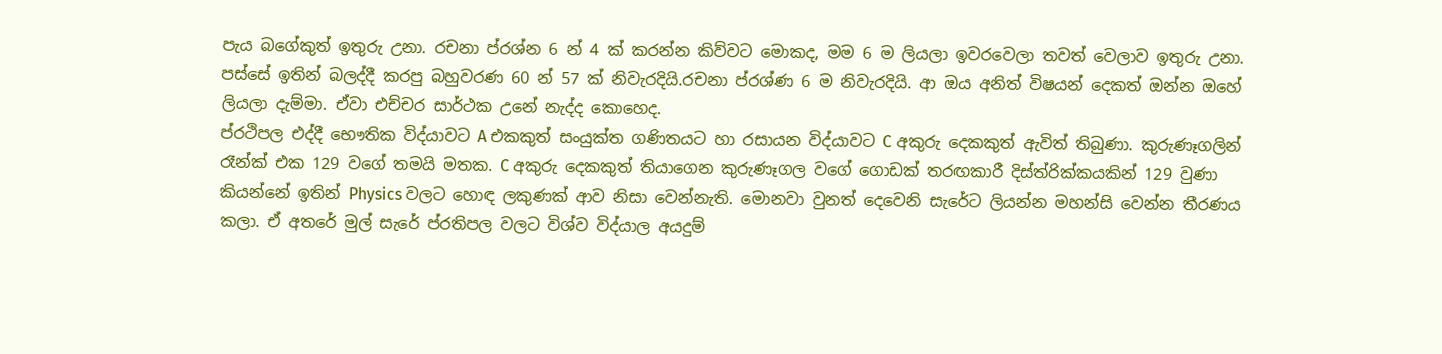පැය බගේකුත් ඉතුරු උනා. රචනා ප්රශ්න 6 න් 4 ක් කරන්න කිව්වට මොකද, මම 6 ම ලියලා ඉවරවෙලා තවත් වෙලාව ඉතුරු උනා. පස්සේ ඉතින් බලද්දී කරපු බහුවරණ 60 න් 57 ක් නිවැරදියි.රචනා ප්රශ්ණ 6 ම නිවැරදියි. ආ ඔය අනිත් විෂයන් දෙකත් ඔන්න ඔහේ ලියලා දැම්මා. ඒවා එච්චර සාර්ථක උනේ නැද්ද කොහෙද.
ප්රථිපල එද්දී භෞතික විද්යාවට A එකකුත් සංයුක්ත ගණිතයට හා රසායන විද්යාවට C අකුරු දෙකකුත් ඇවිත් තිබුණා. කුරුණෑගලින් රෑන්ක් එක 129 වගේ තමයි මතක. C අකුරු දෙකකුත් තියාගෙන කුරුණෑගල වගේ ගොඩක් තරඟකාරී දිස්ත්රික්කයකින් 129 වුණා කියන්නේ ඉතින් Physics වලට හොඳ ලකුණක් ආව නිසා වෙන්නැති. මොනවා වුනත් දෙවෙනි සැරේට ලියන්න මහන්සි වෙන්න තීරණය කලා. ඒ අතරේ මුල් සැරේ ප්රතිපල වලට විශ්ව විද්යාල අයදුම්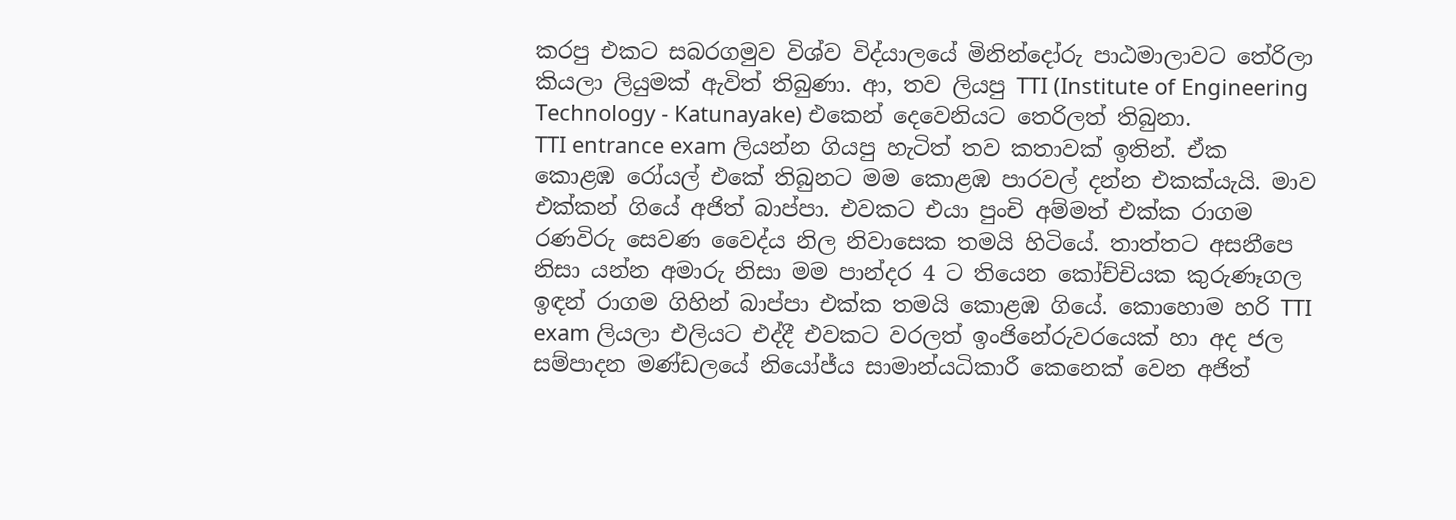කරපු එකට සබරගමුව විශ්ව විද්යාලයේ මිනින්දෝරු පාඨමාලාවට තේරිලා කියලා ලියුමක් ඇවිත් තිබුණා. ආ, තව ලියපු TTI (Institute of Engineering Technology - Katunayake) එකෙන් දෙවෙනියට තෙරිලත් තිබුනා.
TTI entrance exam ලියන්න ගියපු හැටිත් තව කතාවක් ඉතින්. ඒක කොළඹ රෝයල් එකේ තිබුනට මම කොළඹ පාරවල් දන්න එකක්යැයි. මාව එක්කන් ගියේ අජිත් බාප්පා. එවකට එයා පුංචි අම්මත් එක්ක රාගම රණවිරු සෙවණ වෛද්ය නිල නිවාසෙක තමයි හිටියේ. තාත්තට අසනීපෙ නිසා යන්න අමාරු නිසා මම පාන්දර 4 ට තියෙන කෝච්චියක කුරුණෑගල ඉඳන් රාගම ගිහින් බාප්පා එක්ක තමයි කොළඹ ගියේ. කොහොම හරි TTI exam ලියලා එලියට එද්දී එවකට වරලත් ඉංජිනේරුවරයෙක් හා අද ජල සම්පාදන මණ්ඩලයේ නියෝජ්ය සාමාන්යධිකාරී කෙනෙක් වෙන අජිත්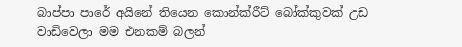බාප්පා පාරේ අයිනේ තියෙන කොන්ක්රීට් බෝක්කුවක් උඩ වාඩිවෙලා මම එනකම් බලන්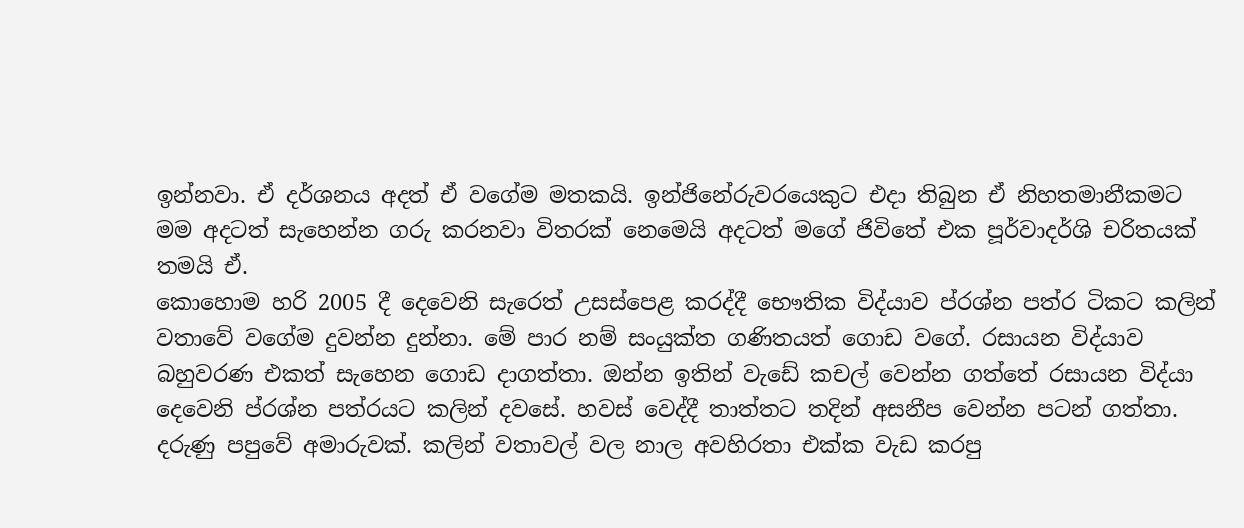ඉන්නවා. ඒ දර්ශනය අදත් ඒ වගේම මතකයි. ඉන්ජිනේරුවරයෙකුට එදා තිබුන ඒ නිහතමානීකමට මම අදටත් සැහෙන්න ගරු කරනවා විතරක් නෙමෙයි අදටත් මගේ ජිවිතේ එක පූර්වාදර්ශි චරිතයක් තමයි ඒ.
කොහොම හරි 2005 දී දෙවෙනි සැරෙත් උසස්පෙළ කරද්දී භෞතික විද්යාව ප්රශ්න පත්ර ටිකට කලින් වතාවේ වගේම දුවන්න දුන්නා. මේ පාර නම් සංයුක්ත ගණිතයත් ගොඩ වගේ. රසායන විද්යාව බහුවරණ එකත් සැහෙන ගොඩ දාගත්තා. ඔන්න ඉතින් වැඩේ කචල් වෙන්න ගත්තේ රසායන විද්යා දෙවෙනි ප්රශ්න පත්රයට කලින් දවසේ. හවස් වෙද්දී තාත්තට තදින් අසනීප වෙන්න පටන් ගත්තා. දරුණු පපුවේ අමාරුවක්. කලින් වතාවල් වල නාල අවහිරතා එක්ක වැඩ කරපු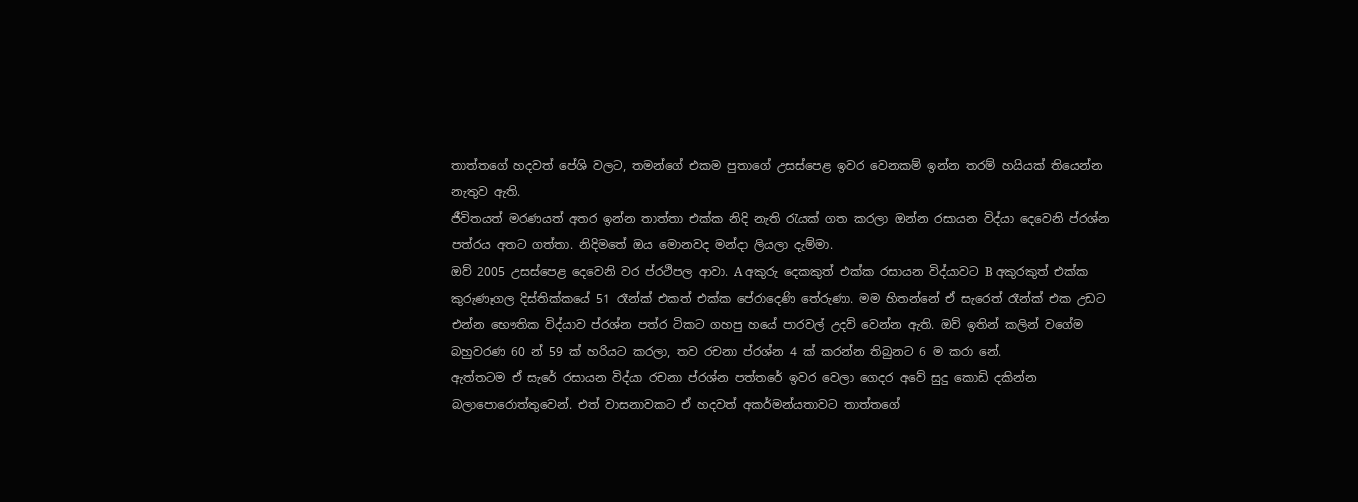තාත්තගේ හදවත් පේශි වලට, තමන්ගේ එකම පුතාගේ උසස්පෙළ ඉවර වෙනකම් ඉන්න තරම් හයියක් තියෙන්න නැතුව ඇති.
ජීවිතයත් මරණයත් අතර ඉන්න තාත්තා එක්ක නිදි නැති රැයක් ගත කරලා ඔන්න රසායන විද්යා දෙවෙනි ප්රශ්න පත්රය අතට ගත්තා. නිදිමතේ ඔය මොනවද මන්දා ලියලා දැම්මා.
ඔව් 2005 උසස්පෙළ දෙවෙනි වර ප්රථිපල ආවා. A අකුරු දෙකකුත් එක්ක රසායන විද්යාවට B අකුරකුත් එක්ක කුරුණෑගල දිස්තික්කයේ 51 රෑන්ක් එකත් එක්ක පේරාදෙණි තේරුණා. මම හිතන්නේ ඒ සැරෙත් රෑන්ක් එක උඩට එන්න භෞතික විද්යාව ප්රශ්න පත්ර ටිකට ගහපු හයේ පාරවල් උදව් වෙන්න ඇති. ඔව් ඉතින් කලින් වගේම බහුවරණ 60 න් 59 ක් හරියට කරලා, තව රචනා ප්රශ්න 4 ක් කරන්න තිබුනට 6 ම කරා නේ.
ඇත්තටම ඒ සැරේ රසායන විද්යා රචනා ප්රශ්න පත්තරේ ඉවර වෙලා ගෙදර අවේ සුදු කොඩි දකින්න බලාපොරොත්තුවෙන්. එත් වාසනාවකට ඒ හදවත් අකර්මන්යතාවට තාත්තගේ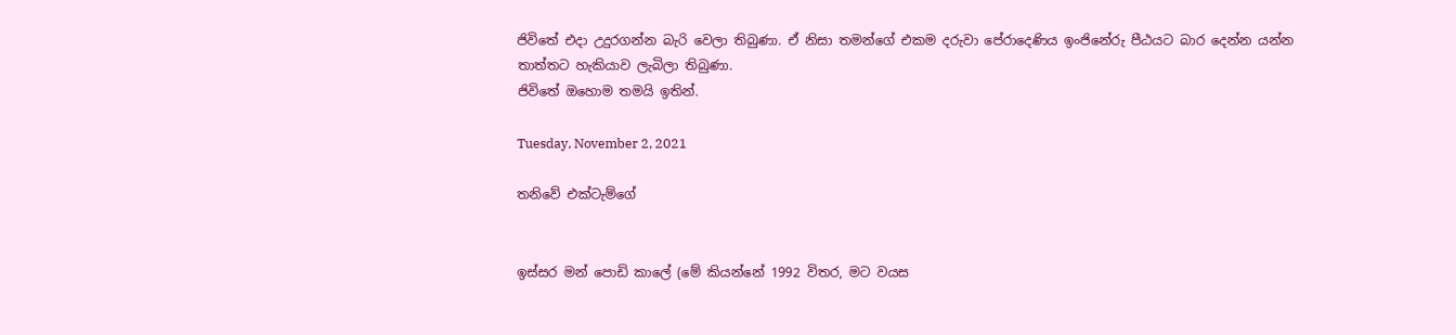ජිවිතේ එදා උදුරගන්න බැරි වෙලා තිබුණා. ඒ නිසා තමන්ගේ එකම දරුවා පේරාදෙණිය ඉංජිනේරු පීඨයට බාර දෙන්න යන්න තාත්තට හැකියාව ලැබිලා තිබුණා.
ජිවිතේ ඔහොම තමයි ඉතින්.

Tuesday, November 2, 2021

තනිවේ එක්ටැම්ගේ


ඉස්සර මන් පොඩි කාලේ (මේ කියන්නේ 1992 විතර, මට වයස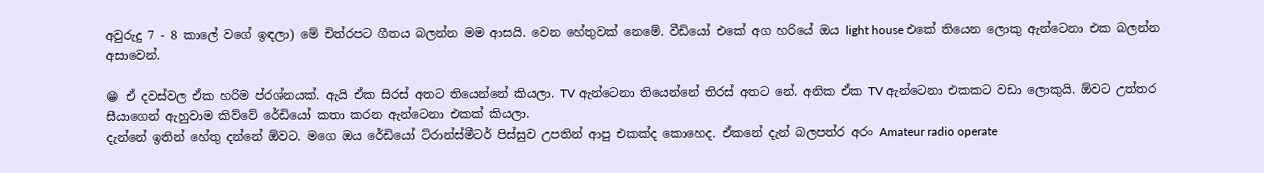අවුරුදු 7 - 8 කාලේ වගේ ඉඳලා) මේ චිත්රපට ගීතය බලන්න මම ආසයි. වෙන හේතුවක් නෙමේ. වීඩියෝ එකේ අග හරියේ ඔය light house එකේ තියෙන ලොකු ඇන්ටෙනා එක බලන්න අසාවෙන්.

😁 ඒ දවස්වල ඒක හරිම ප්රශ්නයක්. ඇයි ඒක සිරස් අතට තියෙන්නේ කියලා. TV ඇන්ටෙනා තියෙන්නේ තිරස් අතට නේ. අනික ඒක TV ඇන්ටෙනා එකකට වඩා ලොකුයි. ඕවට උත්තර සීයාගෙන් ඇහුවාම කිව්වේ රේඩියෝ කතා කරන ඇන්ටෙනා එකක් කියලා.
දැන්නේ ඉතින් හේතු දන්නේ ඕවට. මගෙ ඔය රේඩියෝ ට්රාන්ස්මීටර් පිස්සුව උපතින් ආපු එකක්ද කොහෙද. ඒකනේ දැන් බලපත්ර අරං Amateur radio operate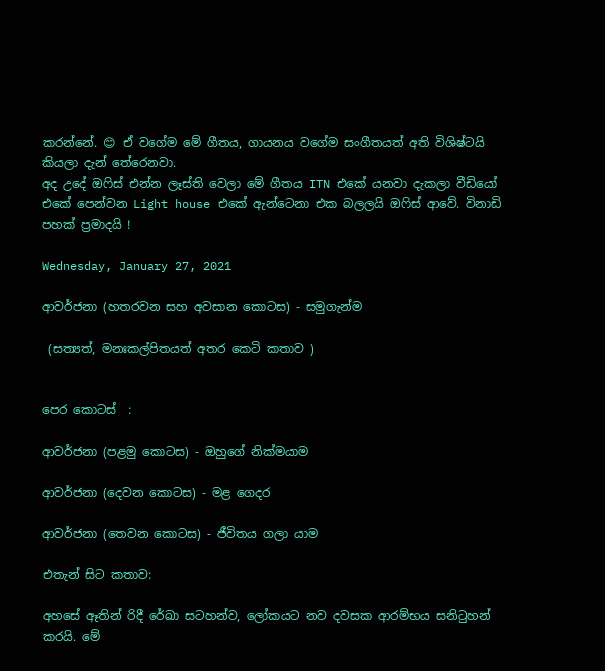කරන්නේ. 😊 ඒ වගේම මේ ගීතය, ගායනය වගේම සංගීතයත් අති විශිෂ්ටයි කියලා දැන් තේරෙනවා.
අද උදේ ඔෆිස් එන්න ලෑස්ති වෙලා මේ ගීතය ITN එකේ යනවා දැකලා වීඩියෝ එකේ පෙන්වන Light house එකේ ඇන්ටෙනා එක බලලයි ඔෆිස් ආවේ. විනාඩි පහක් ප්‍රමාදයි !

Wednesday, January 27, 2021

ආවර්ජනා (හතරවන සහ අවසාන කොටස) - සමුගැන්ම

 (සත්‍යත්, මනඃකල්පිතයත් අතර කෙටි කතාව )


පෙර කොටස්  :

ආවර්ජනා (පළමු කොටස) - ඔහුගේ නික්මයාම

ආවර්ජනා (දෙවන කොටස) - මළ ගෙදර

ආවර්ජනා (තෙවන කොටස) - ජීවිතය ගලා යාම

එතැන් සිට කතාව:

අහසේ ඈතින් රිදී රේඛා සටහන්ව, ලෝකයට නව දවසක ආරම්භය සනිටුහන් කරයි. මේ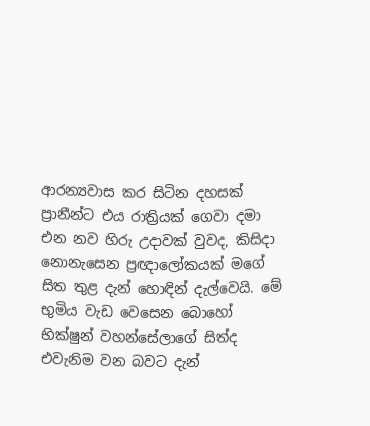ආරන්‍යවාස කර සිටින දහසක් ප්‍රානීන්ට එය රාත්‍රියක් ගෙවා දමා එන නව හිරු උදාවක් වුවද, කිසිදා නොනැසෙන ප්‍රඥාලෝකයක් මගේ සිත තුළ දැන් හොඳින් දැල්වෙයි. මේ භුමිය වැඩ වෙසෙන බොහෝ භික්ෂුන් වහන්සේලාගේ සිත්ද එවැනිම වන බවට දැන්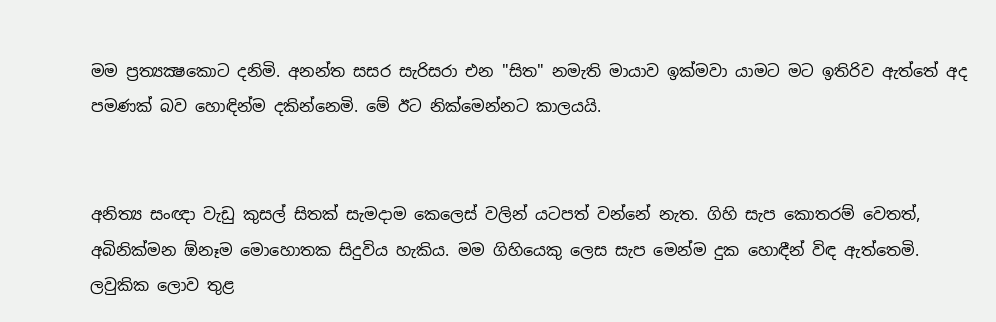මම ප්‍රත්‍යක්‍ෂකොට දනිමි. අනන්ත සසර සැරිසරා එන "සිත" නමැති මායාව ඉක්මවා යාමට මට ඉතිරිව ඇත්තේ අද පමණක් බව හොඳින්ම දකින්නෙමි. මේ ඊට නික්මෙන්නට කාලයයි.


අනිත්‍ය සංඥා වැඩු කුසල් සිතක් සැමදාම කෙලෙස් වලින් යටපත් වන්නේ නැත. ගිහි සැප කොතරම් වෙතත්, අබිනික්මන ඕනෑම මොහොතක සිදුවිය හැකිය. මම ගිහියෙකු ලෙස සැප මෙන්ම දුක හොඳීන් විඳ ඇත්තෙමි. ලවුකික ලොව තුළ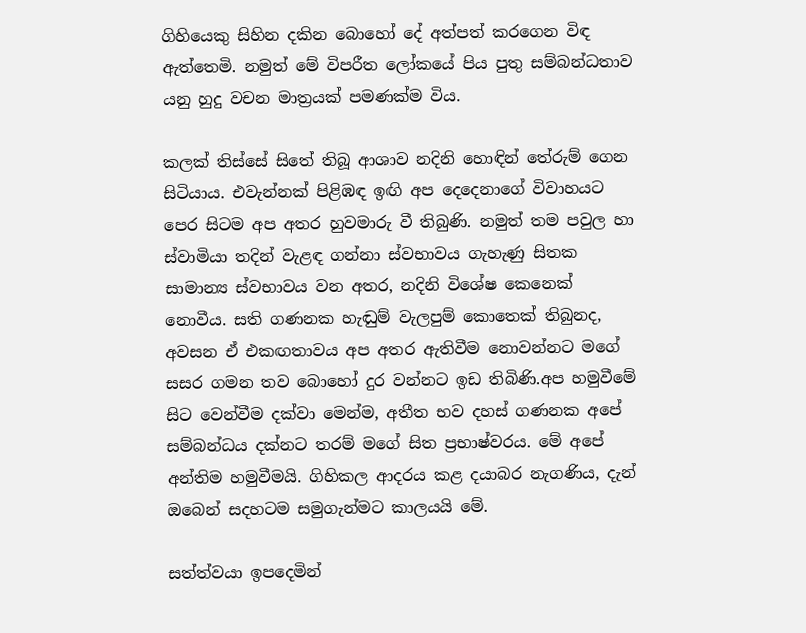ගිහියෙකු සිහින දකින බොහෝ දේ අත්පත් කරගෙන විඳ ඇත්තෙමි. නමුත් මේ විපරීත ලෝකයේ පිය පුතු සම්බන්ධතාව යනු හුදු වචන මාත්‍රයක් පමණක්ම විය.

කලක් තිස්සේ සිතේ තිබූ ආශාව නදිනි හොඳින් තේරුම් ගෙන සිටියාය. එවැන්නක් පිළිඹඳ ඉඟි අප දෙදෙනාගේ විවාහයට පෙර සිටම අප අතර හුවමාරු වී තිබුණි. නමුත් තම පවුල හා ස්වාමියා තදින් වැළඳ ගන්නා ස්වභාවය ගැහැණු සිතක සාමාන්‍ය ස්වභාවය වන අතර, නදිනි විශේෂ කෙනෙක් නොවීය. සති ගණනක හැඬුම් වැලපුම් කොතෙක් තිබුනද,  අවසන ඒ එකඟතාවය අප අතර ඇතිවීම නොවන්නට මගේ සසර ගමන තව බොහෝ දුර වන්නට ඉඩ තිබිණි.අප හමුවීමේ සිට වෙන්වීම දක්වා මෙන්ම, අතීත භව දහස් ගණනක අපේ සම්බන්ධය දක්නට තරම් මගේ සිත ප්‍රභාෂ්වරය. මේ අපේ අන්තිම හමුවීමයි. ගිහිකල ආදරය කළ දයාබර නැගණිය, දැන් ඔබෙන් සදහටම සමුගැන්මට කාලයයි මේ.

සත්ත්වයා ඉපදෙමින්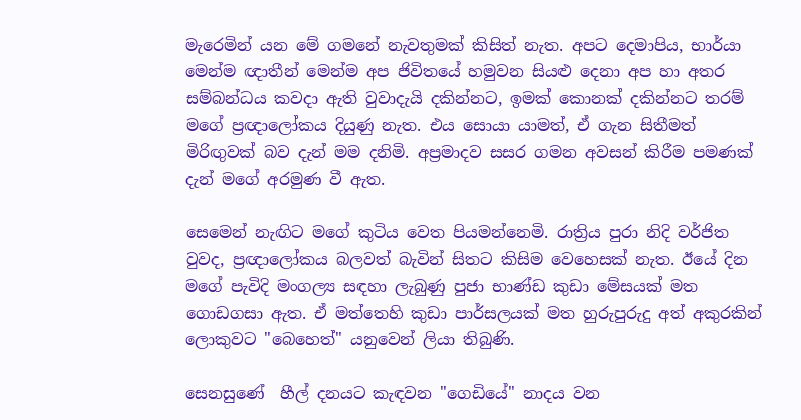මැරෙමින් යන මේ ගමනේ නැවතුමක් කිසිත් නැත. අපට දෙමාපිය, භාර්යා මෙන්ම ඥාතීන් මෙන්ම අප ජිවිතයේ හමුවන සියළු දෙනා අප හා අතර සම්බන්ධය කවදා ඇති වුවාදැයි දකින්නට, ඉමක් කොනක් දකින්නට තරම් මගේ ප්‍රඥාලෝකය දියුණු නැත. එය සොයා යාමත්, ඒ ගැන සිතීමත් මිරිඟුවක් බව දැන් මම දනිමි. අප්‍රමාදව සසර ගමන අවසන් කිරීම පමණක් දැන් මගේ අරමුණ වී ඇත.

සෙමෙන් නැඟිට මගේ කුටිය වෙත පියමන්නෙමි. රාත්‍රිය පුරා නිදි වර්ජිත වුවද, ප්‍රඥාලෝකය බලවත් බැවින් සිතට කිසිම වෙහෙසක් නැත. ඊයේ දින මගේ පැවිදි මංගල්‍ය සඳහා ලැබුණු පුජා භාණ්ඩ කුඩා මේසයක් මත ගොඩගසා ඇත. ඒ මත්තෙහි කුඩා පාර්සලයක් මත හුරුපුරුදු අත් අකුරකින් ලොකුවට "බෙහෙත්" යනුවෙන් ලියා තිබුණි.

සෙනසුණේ  හීල් දනයට කැඳවන "ගෙඩියේ" නාදය වන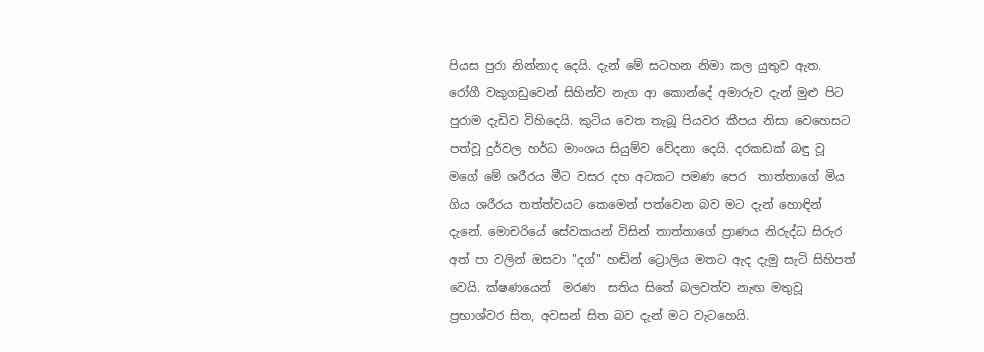පියස පුරා නින්නාද දෙයි. දැන් මේ සටහන නිමා කල යුතුව ඇත. රෝගී වකුගඩුවෙන් සිහින්ව නැග ආ කොන්දේ අමාරුව දැන් මුළු පිට පුරාම දැඩිව විහිදෙයි. කුටිය වෙත තැබූ පියවර කීපය නිසා වෙහෙසට පත්වූ දුර්වල හර්ධ මාංශය සියුම්ව වේදනා දෙයි. දරකඩක් බඳු වූ මගේ මේ ශරීරය මීට වසර දහ අටකට පමණ පෙර  තාත්තාගේ මිය ගිය ශරීරය තත්ත්වයට කෙමෙන් පත්වෙන බව මට දැන් හොඳින් දැනේ. මොචරියේ සේවකයන් විසින් තාත්තාගේ ප්‍රාණය නිරුද්ධ සිරුර අත් පා වලින් ඔසවා "දග්" හඬින් ට්‍රොලිය මතට ඇද දැමු සැටි සිහිපත් වෙයි. ක්ෂණයෙන්  මරණ  සතිය සිතේ බලවත්ව නැඟ මතුවූ ප්‍රභාශ්වර සිත, අවසන් සිත බව දැන් මට වැටහෙයි.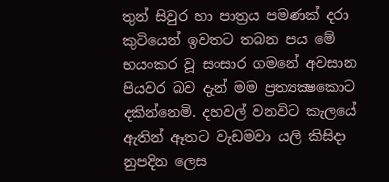තුන් සිවුර හා පාත්‍රය පමණක් දරා කුටියෙන් ඉවතට තබන පය මේ භයංකර වූ සංසාර ගමනේ අවසාන පියවර බව දැන් මම ප්‍රත්‍යක්‍ෂකොට දකින්නෙමි. දහවල් වනවිට කැලයේ ඇතින් ඈතට වැඩමවා යලි කිසිදා නුපදින ලෙස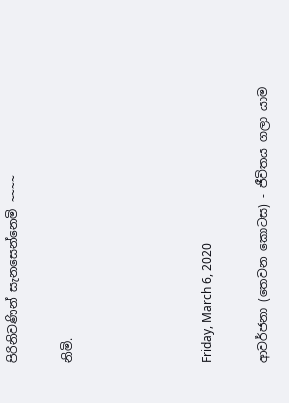පිරිනිවණින් සැනසෙන්නෙමි ~~~~

නිමි.




Friday, March 6, 2020

ආවර්ජනා (තෙවන කොටස) - ජීවිතය ගලා යාම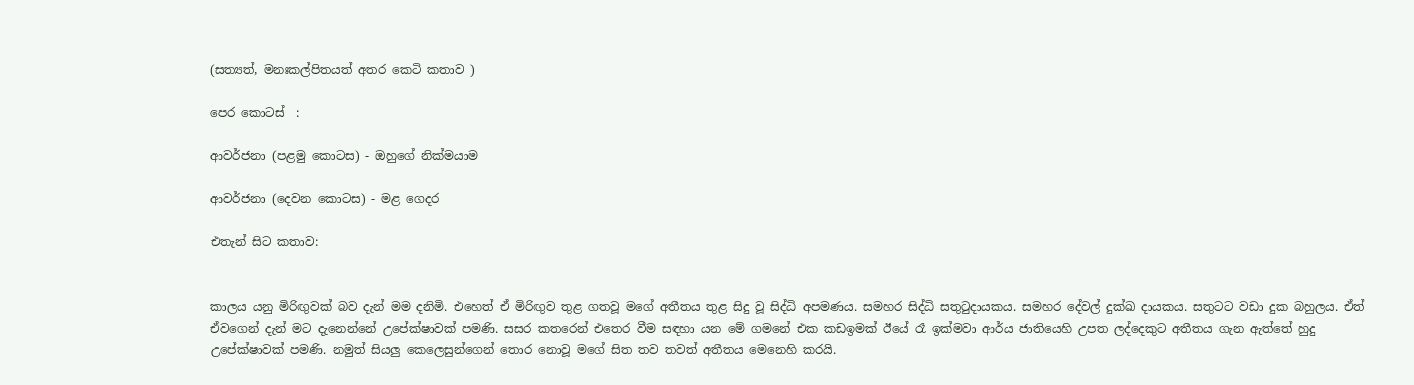(සත්‍යත්, මනඃකල්පිතයත් අතර කෙටි කතාව )

පෙර කොටස්  :

ආවර්ජනා (පළමු කොටස) - ඔහුගේ නික්මයාම

ආවර්ජනා (දෙවන කොටස) - මළ ගෙදර

එතැන් සිට කතාව:


කාලය යනු මිරිඟුවක් බව දැන් මම දනිමි. එහෙත් ඒ මිරිඟුව තුළ ගතවූ මගේ අතීතය තුළ සිදු වූ සිද්ධි අපමණය. සමහර සිද්ධි සතුටුදායකය. සමහර දේවල් දුක්ඛ දායකය. සතුටට වඩා දුක බහුලය. ඒත් ඒවගෙන් දැන් මට දැනෙන්නේ උපේක්ෂාවක් පමණි. සසර කතරෙන් එතෙර වීම සඳහා යන මේ ගමනේ එක කඩඉමක් ඊයේ රෑ ඉක්මවා ආර්ය ජාතියෙහි උපත ලද්දෙකුට අතීතය ගැන ඇත්තේ හුදු උපේක්ෂාවක් පමණි. නමුත් සියලු කෙලෙසුන්ගෙන් තොර නොවූ මගේ සිත තව තවත් අතීතය මෙනෙහි කරයි.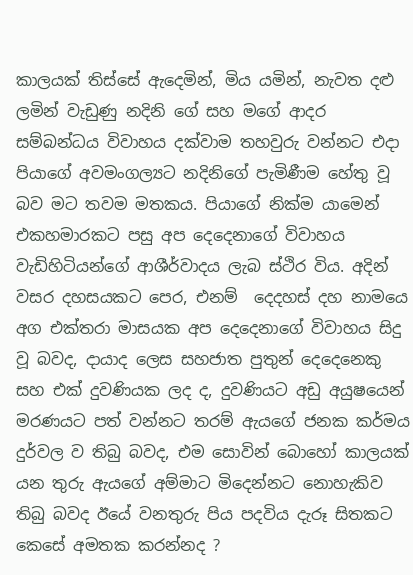කාලයක් තිස්සේ ඇදෙමින්, මිය යමින්, නැවත දළු ලමින් වැඩුණු නදිනි ගේ සහ මගේ ආදර සම්බන්ධය විවාහය දක්වාම තහවුරු වන්නට එදා පියාගේ අවමංගල්‍යට නදිනිගේ පැමිණීම හේතු වූ බව මට තවම මතකය. පියාගේ නික්ම යාමෙන් එකහමාරකට පසු අප දෙදෙනාගේ විවාහය වැඩිහිටියන්ගේ ආශීර්වාදය ලැබ ස්ථිර විය. අදින් වසර දහසයකට පෙර, එනම්  දෙදහස් දහ නාමයෙ අග එක්තරා මාසයක අප දෙදෙනාගේ විවාහය සිදු වූ බවද, දායාද ලෙස සහජාත පුතුන් දෙදෙනෙකු සහ එක් දුවණියක ලද ද, දුවණියට අඩු අයුෂයෙන් මරණයට පත් වන්නට තරම් ඇයගේ ජනක කර්මය දුර්වල ව තිබු බවද, එම සොවින් බොහෝ කාලයක් යන තුරු ඇයගේ අම්මාට මිදෙන්නට නොහැකිව තිබු බවද ඊයේ වනතුරු පිය පදවිය දැරූ සිතකට කෙසේ අමතක කරන්නද ?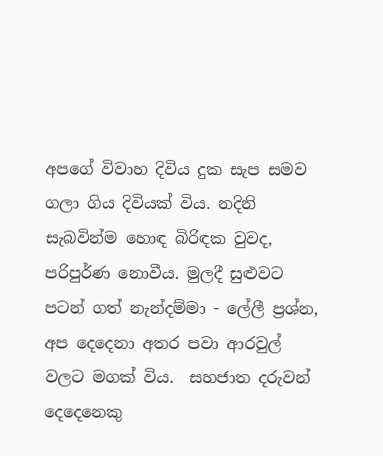අපගේ විවාහ දිවිය දුක සැප සමව ගලා ගිය දිවියක් විය. නදිනි සැබවින්ම හොඳ බිරිඳක වුවද, පරිපුර්ණ නොවීය. මුලදී සුළුවට පටන් ගත් නැන්දම්මා - ලේලී ප්‍රශ්න, අප දෙදෙනා අතර පවා ආරවුල් වලට මගක් විය.  සහජාත දරුවන් දෙදෙනෙකු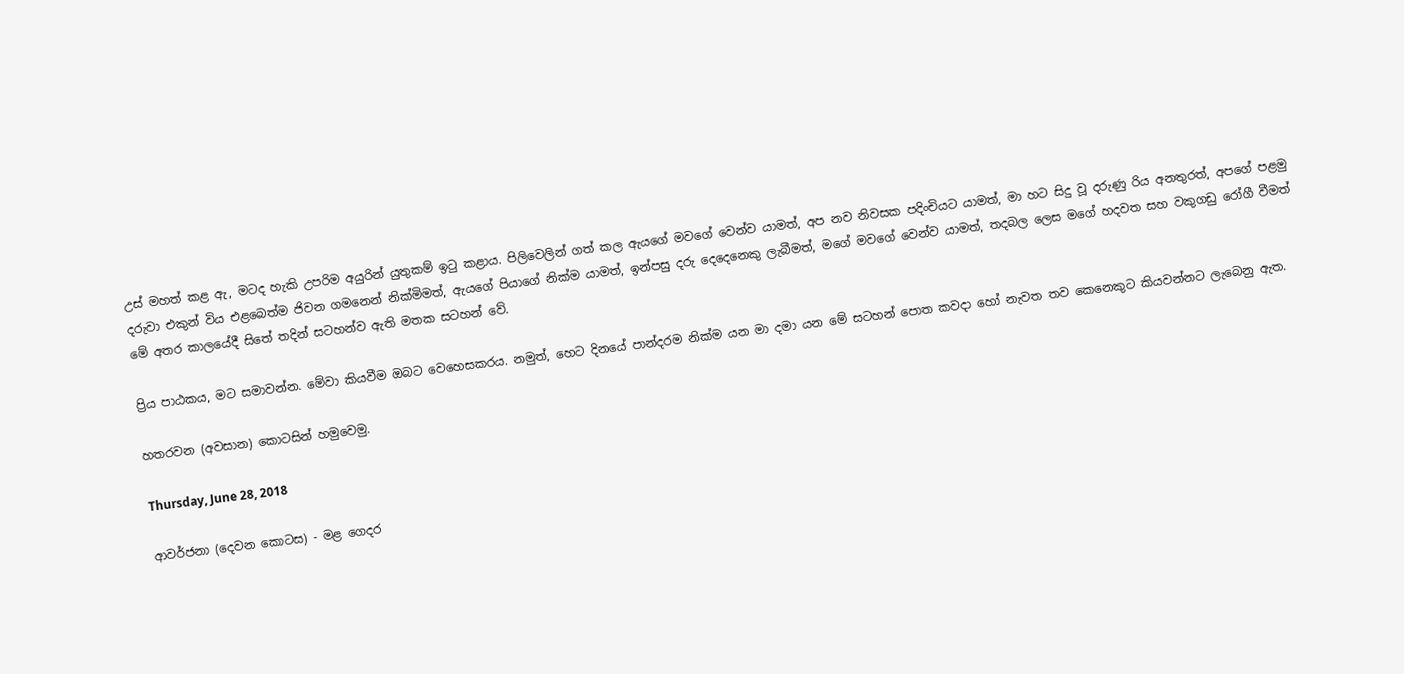උස් මහත් කළ ඇ, මටද හැකි උපරිම අයුරින් යුතුකම් ඉටු කළාය. පිලිවෙලින් ගත් කල ඇයගේ මවගේ වෙන්ව යාමත්, අප නව නිවසක පදිංචියට යාමත්, මා හට සිදු වූ දරුණු රිය අනතුරත්, අපගේ පළමු දරුවා එකුන් විය එළබෙත්ම ජිවන ගමනෙන් නික්මිමත්, ඇයගේ පියාගේ නික්ම යාමත්, ඉන්පසු දරු දෙදෙනෙකු ලැබීමත්, මගේ මවගේ වෙන්ව යාමත්, තදබල ලෙස මගේ හදවත සහ වකුගඩු රෝගී වීමත් මේ අතර කාලයේදී සිතේ තදින් සටහන්ව ඇති මතක සටහන් වේ.

ප්‍රිය පාඨකය, මට සමාවන්න. මේවා කියවීම ඔබට වෙහෙසකරය. නමුත්, හෙට දිනයේ පාන්දරම නික්ම යන මා දමා යන මේ සටහන් පොත කවදා හෝ නැවත තව කෙනෙකුට කියවන්නට ලැබෙනු ඇත.

හතරවන (අවසාන) කොටසින් හමුවෙමු.

Thursday, June 28, 2018

ආවර්ජනා (දෙවන කොටස) - මළ ගෙදර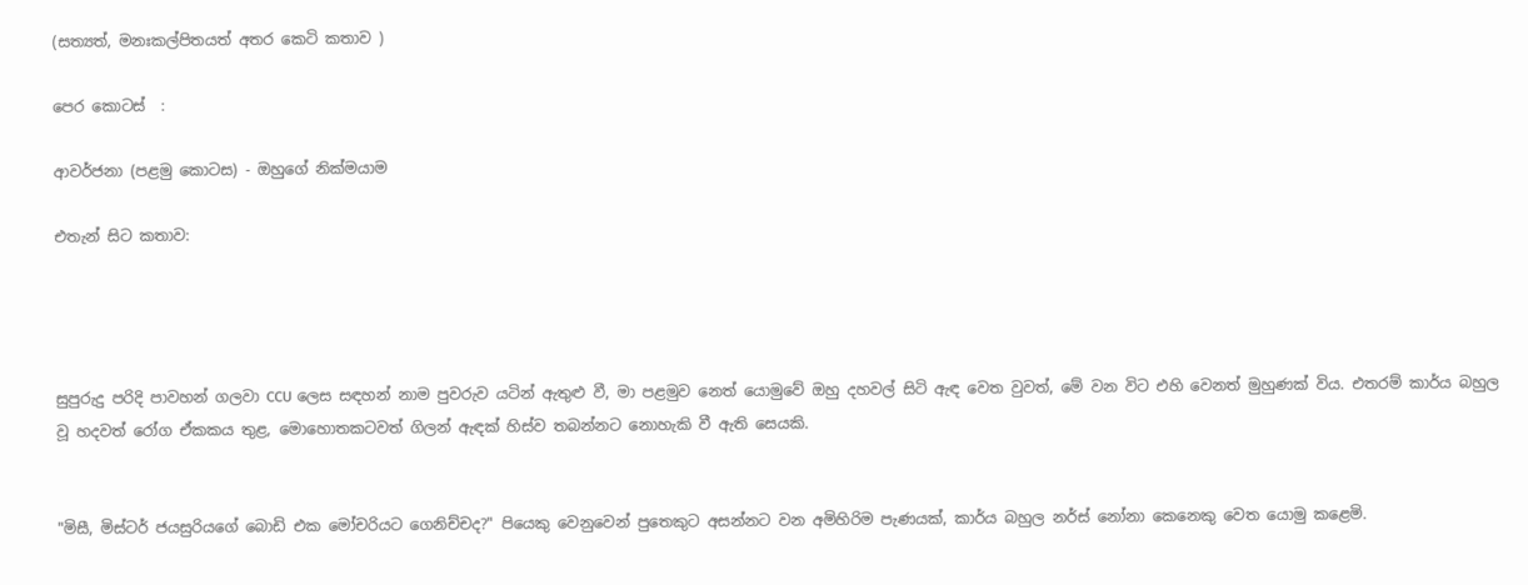(සත්‍යත්, මනඃකල්පිතයත් අතර කෙටි කතාව )

පෙර කොටස්  :

ආවර්ජනා (පළමු කොටස) - ඔහුගේ නික්මයාම

එතැන් සිට කතාව:




සුපුරුදු පරිදි පාවහන් ගලවා CCU ලෙස සඳහන් නාම පුවරුව යටින් ඇතුළු වී, මා පළමුව නෙත් යොමුවේ ඔහු දහවල් සිටි ඇඳ වෙත වුවත්, මේ වන විට එහි වෙනත් මුහුණක් විය. එතරම් කාර්ය බහුල වූ හදවත් රෝග ඒකකය තුළ, මොහොතකටවත් ගිලන් ඇඳක් හිස්ව තබන්නට නොහැකි වී ඇති සෙයකි.


"මිසී, මිස්ටර් ජයසුරියගේ බොඩි එක මෝචරියට ගෙනිච්චද?" පියෙකු වෙනුවෙන් පුතෙකුට අසන්නට වන අමිහිරිම පැණයක්, කාර්ය බහුල නර්ස් නෝනා කෙනෙකු වෙත යොමු කළෙමි.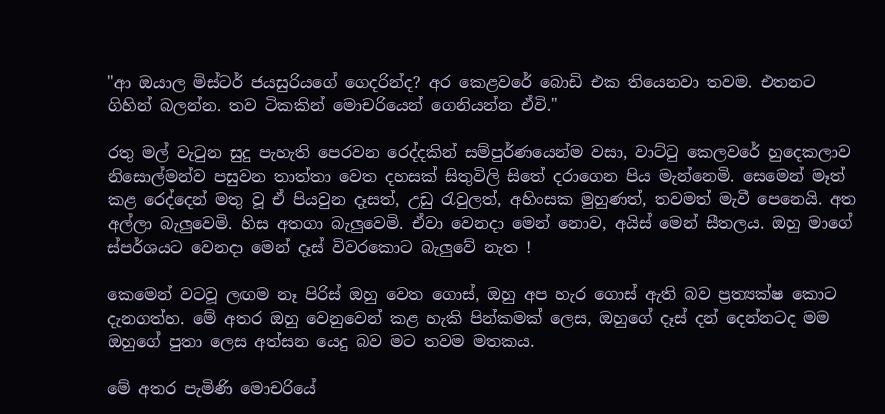"ආ ඔයාල මිස්ටර් ජයසුරියගේ ගෙදරින්ද? අර කෙළවරේ බොඩි එක තියෙනවා තවම. එතනට ගිහින් බලන්න. තව ටිකකින් මොචරියෙන් ගෙනියන්න ඒවි."

රතු මල් වැටුන සුදු පැහැති පෙරවන රෙද්දකින් සම්පුර්ණයෙන්ම වසා, වාට්ටු කෙලවරේ හුදෙකලාව නිසොල්මන්ව පසුවන තාත්තා වෙත දහසක් සිතුවිලි සිතේ දරාගෙන පිය මැන්නෙමි. සෙමෙන් මෑත් කළ රෙද්දෙන් මතු වූ ඒ පියවුන දෑසත්, උඩු රැවුලත්, අහිංසක මුහුණත්, තවමත් මැවී පෙනෙයි. අත අල්ලා බැලුවෙමි. හිස අතගා බැලුවෙමි. ඒවා වෙනදා මෙන් නොව, අයිස් මෙන් සීතලය. ඔහු මාගේ ස්පර්ශයට වෙනදා මෙන් දෑස් විවරකොට බැලුවේ නැත !

කෙමෙන් වටවූ ලඟම නෑ පිරිස් ඔහු වෙත ගොස්, ඔහු අප හැර ගොස් ඇති බව ප්‍රත්‍යක්ෂ කොට දැනගත්හ. මේ අතර ඔහු වෙනුවෙන් කළ හැකි පින්කමක් ලෙස, ඔහුගේ දෑස් දන් දෙන්නටද මම ඔහුගේ පුතා ලෙස අත්සන යෙදු බව මට තවම මතකය.

මේ අතර පැමිණි මොචරියේ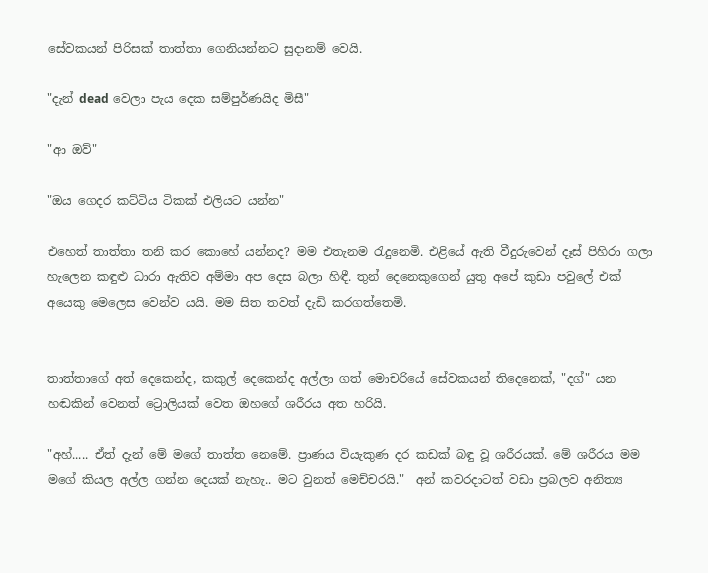සේවකයන් පිරිසක් තාත්තා ගෙනියන්නට සුදානම් වෙයි.

"දැන් dead වෙලා පැය දෙක සම්පුර්ණයිද මිසී"

"ආ ඔව්"

"ඔය ගෙදර කට්ටිය ටිකක් එලියට යන්න"

එහෙත් තාත්තා තනි කර කොහේ යන්නද? මම එතැනම රැදුනෙමි. එළියේ ඇති වීදුරුවෙන් දෑස් පිහිරා ගලා හැලෙන කඳුළු ධාරා ඇතිව අම්මා අප දෙස බලා හිඳී. තුන් දෙනෙකුගෙන් යුතු අපේ කුඩා පවුලේ එක් අයෙකු මෙලෙස වෙන්ව යයි. මම සිත තවත් දැඩි කරගත්තෙමි.


තාත්තාගේ අත් දෙකෙන්ද, කකුල් දෙකෙන්ද අල්ලා ගත් මොචරියේ සේවකයන් තිදෙනෙක්, "දග්" යන හඬකින් වෙනත් ට්‍රොලියක් වෙත ඔහගේ ශරීරය අත හරියි.

"අහ්..... ඒත් දැන් මේ මගේ තාත්ත නෙමේ. ප්‍රාණය වියැකුණ දර කඩක් බඳු වූ ශරීරයක්. මේ ශරීරය මම මගේ කියල අල්ල ගන්න දෙයක් නැහැ.. මට වුනත් මෙච්චරයි."  අන් කවරදාටත් වඩා ප්‍රබලව අනිත්‍ය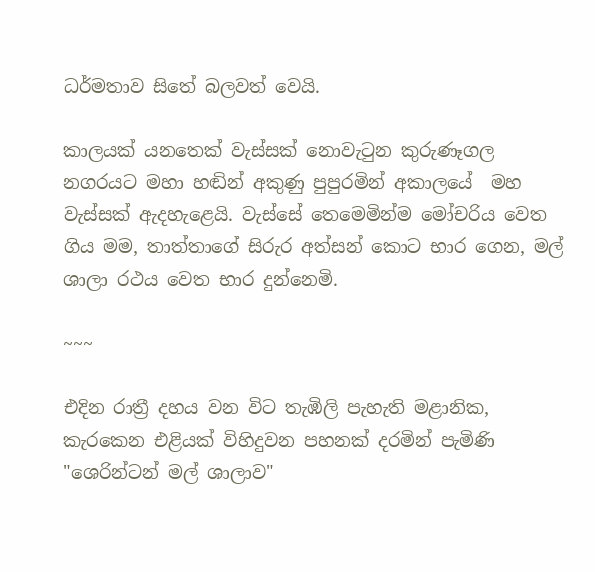ධර්මතාව සිතේ බලවත් වෙයි.

කාලයක් යනතෙක් වැස්සක් නොවැටුන කුරුණෑගල නගරයට මහා හඬින් අකුණු පුපුරමින් අකාලයේ  මහ වැස්සක් ඇදහැළෙයි. වැස්සේ තෙමෙමින්ම මෝචරිය වෙත ගිය මම, තාත්තාගේ සිරුර අත්සන් කොට භාර ගෙන, මල් ශාලා රථය වෙත භාර දුන්නෙමි.

~~~

එදින රාත්‍රී දහය වන විට තැඹිලි පැහැති මළානික, කැරකෙන එළියක් විහිදුවන පහනක් දරමින් පැමිණි "ශෙරින්ටන් මල් ශාලාව"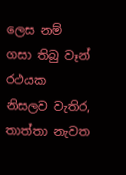ලෙස නම් ගසා තිබු වෑන් රථයක නිසලව වැතිර, තාත්තා නැවත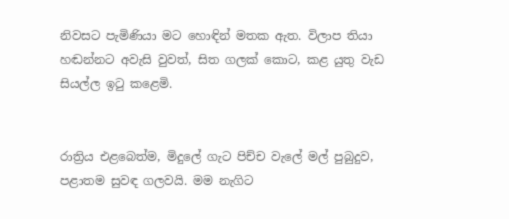නිවසට පැමිණියා මට හොඳින් මතක ඇත. විලාප තියා හඬන්නට අවැසි වුවත්, සිත ගලක් කොට, කළ යුතු වැඩ සියල්ල ඉටු කළෙමි.


රාත්‍රිය එළබෙත්ම, මිදුලේ ගැට පිච්ච වැලේ මල් පුබුදුව, පළාතම සුවඳ ගලවයි. මම නැගිට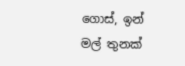ගොස්, ඉන් මල් තුනක්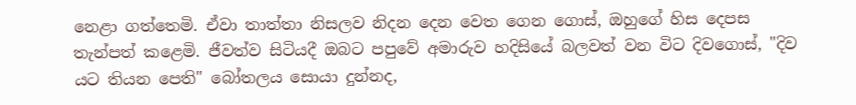නෙළා ගත්තෙමි. ඒවා තාත්තා නිසලව නිදන දෙන වෙත ගෙන ගොස්, ඔහුගේ හිස දෙපස තැන්පත් කළෙමි. ජීවත්ව සිටියදී ඔබට පපුවේ අමාරුව හදිසියේ බලවත් වන විට දිවගොස්, "දිව යට තියන පෙති" බෝතලය සොයා දුන්නද,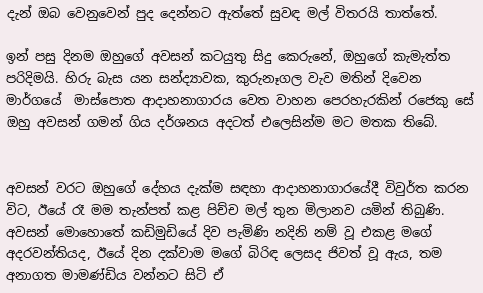දැන් ඔබ වෙනුවෙන් පුද දෙන්නට ඇත්තේ සුවඳ මල් විතරයි තාත්තේ.

ඉන් පසු දිනම ඔහුගේ අවසන් කටයුතු සිදු කෙරුනේ, ඔහුගේ කැමැත්ත පරිදිමයි. හිරු බැස යන සන්ද්‍යාවක, කුරුනෑගල වැව මතින් දිවෙන මාර්ගයේ  මාස්පොත ආදාහනාගාරය වෙත වාහන පෙරහැරකින් රජෙකු සේ ඔහු අවසන් ගමන් ගිය දර්ශනය අදටත් එලෙසින්ම මට මතක තිබේ.


අවසන් වරට ඔහුගේ දේහය දැක්ම සඳහා ආදාහනාගාරයේදී විවුර්ත කරන විට, ඊයේ රෑ මම තැන්පත් කළ පිච්ච මල් තුන මිලානව යමින් තිබුණි. අවසන් මොහොතේ කඩිමුඩියේ දිව පැමිණි නදිනි නම් වූ එකළ මගේ අදරවන්තියද, ඊයේ දින දක්වාම මගේ බිරිඳ ලෙසද ජිවත් වූ ඇය, තම අනාගත මාමණ්ඩිය වන්නට සිටි ඒ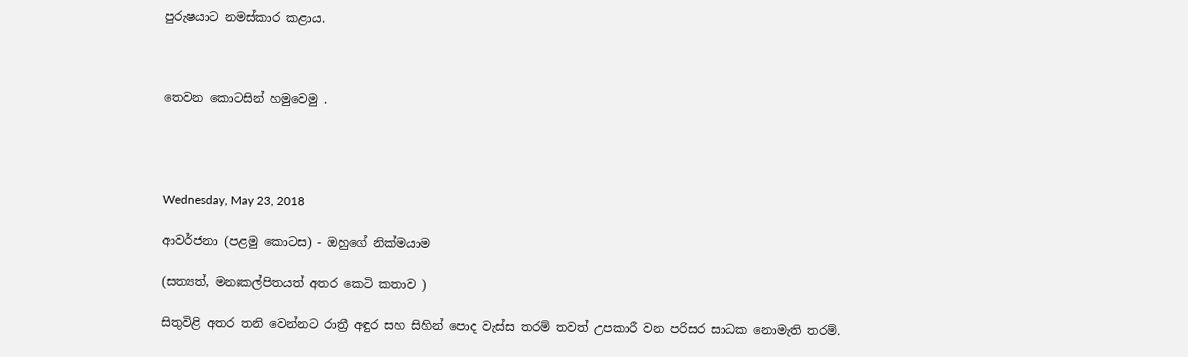පුරුෂයාට නමස්කාර කළාය.



තෙවන කොටසින් හමුවෙමු .




Wednesday, May 23, 2018

ආවර්ජනා (පළමු කොටස) - ඔහුගේ නික්මයාම

(සත්‍යත්, මනඃකල්පිතයත් අතර කෙටි කතාව )

සිතුවිළි අතර තනි වෙන්නට රාත්‍රී අඳුර සහ සිහින් පොද වැස්ස තරම් තවත් උපකාරී වන පරිසර සාධක නොමැති තරම්.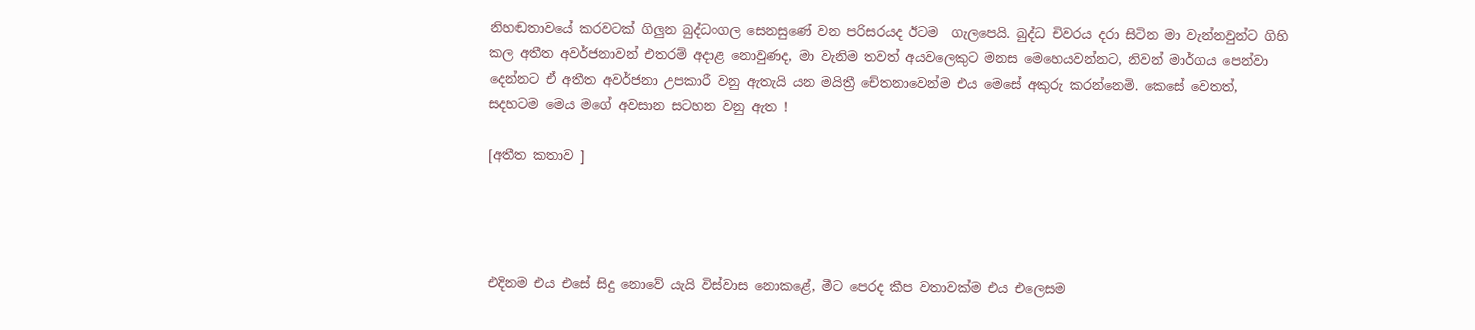නිහඬතාවයේ කරවටක් ගිලුන බුද්ධංගල සෙනසුණේ වන පරිසරයද ඊටම  ගැලපෙයි. බුද්ධ චිවරය දරා සිටින මා වැන්නවුන්ට ගිහි කල අතීත අවර්ජනාවන් එතරම් අදාළ නොවුණද, මා වැනිම තවත් අයවලෙකුට මනස මෙහෙයවන්නට, නිවන් මාර්ගය පෙන්වා දෙන්නට ඒ අතීත අවර්ජනා උපකාරී වනු ඇතැයි යන මයිත්‍රී චේතනාවෙන්ම එය මෙසේ අකුරු කරන්නෙමි. කෙසේ වෙතත්, සදහටම මෙය මගේ අවසාන සටහන වනු ඇත !

[අතීත කතාව ]




එදිනම එය එසේ සිදු නොවේ යැයි විස්වාස නොකළේ, මීට පෙරද කීප වතාවක්ම එය එලෙසම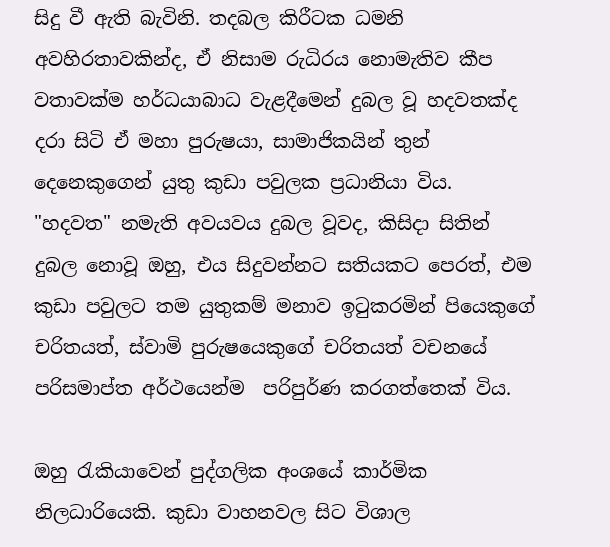සිදු වී ඇති බැවිනි. තදබල කිරීටක ධමනි අවහිරතාවකින්ද, ඒ නිසාම රුධිරය නොමැතිව කීප වතාවක්ම හර්ධයාබාධ වැළදීමෙන් දුබල වූ හදවතක්ද දරා සිටි ඒ මහා පුරුෂයා, සාමාජිකයින් තුන් දෙනෙකුගෙන් යුතු කුඩා පවුලක ප්‍රධානියා විය. "හදවත" නමැති අවයවය දුබල වූවද, කිසිදා සිතින් දුබල නොවූ ඔහු, එය සිදුවන්නට සතියකට පෙරත්, එම කුඩා පවුලට තම යුතුකම් මනාව ඉටුකරමින් පියෙකුගේ චරිතයත්, ස්වාමි පුරුෂයෙකුගේ චරිතයත් වචනයේ පරිසමාප්ත අර්ථයෙන්ම  පරිපුර්ණ කරගත්තෙක් විය.

ඔහු රැකියාවෙන් පුද්ගලික අංශයේ කාර්මික නිලධාරියෙකි. කුඩා වාහනවල සිට විශාල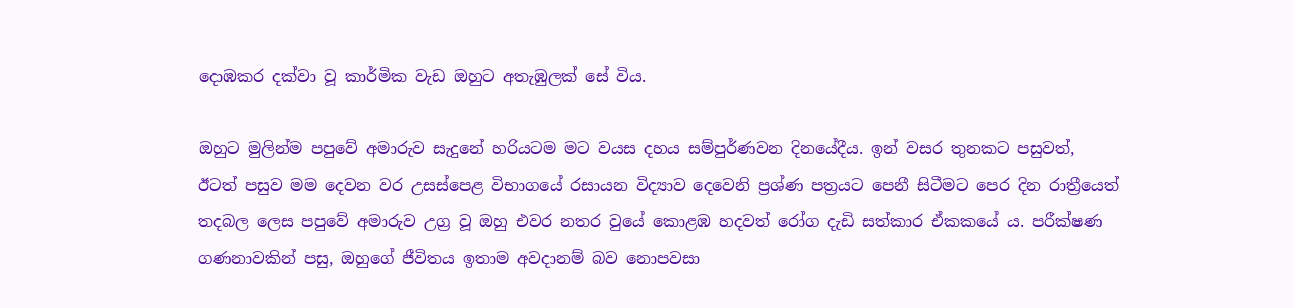දොඹකර දක්වා වූ කාර්මික වැඩ ඔහුට අතැඹුලක් සේ විය.

ඔහුට මුලින්ම පපුවේ අමාරුව සැදුනේ හරියටම මට වයස දහය සම්පුර්ණවන දිනයේදීය. ඉන් වසර තුනකට පසුවත්, ඊටත් පසුව මම දෙවන වර උසස්පෙළ විභාගයේ රසායන විද්‍යාව දෙවෙනි ප්‍රශ්ණ පත්‍රයට පෙනී සිටීමට පෙර දින රාත්‍රීයෙත් තදබල ලෙස පපුවේ අමාරුව උග්‍ර වූ ඔහු එවර නතර වුයේ කොළඹ හදවත් රෝග දැඩි සත්කාර ඒකකයේ ය. පරීක්ෂණ ගණනාවකින් පසු, ඔහුගේ ජීවිතය ඉතාම අවදානම් බව නොපවසා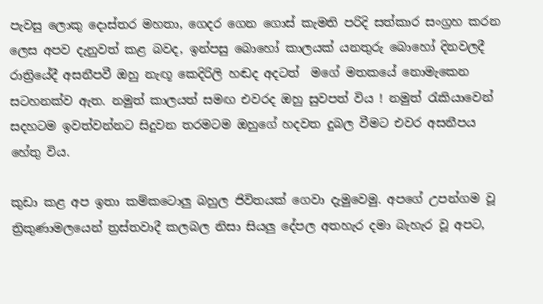පැවසු ලොකු දොස්තර මහතා, ගෙදර ගෙන ගොස් කැමති පරිදි සත්කාර සංග්‍රහ කරන ලෙස අපව දැනුවත් කළ බවද, ඉන්පසු බොහෝ කාලයක් යනතුරු බොහෝ දිනවලදී රාත්‍රියේදී අසනීපවී ඔහු නැඟූ කෙදිරිලි හඬද අදටත්  මගේ මතකයේ නොමැකෙන සටහනක්ව ඇත. නමුත් කාලයත් සමඟ එවරද ඔහු සුවපත් විය ! නමුත් රැකියාවෙන් සදහටම ඉවත්වන්නට සිදුවන තරමටම ඔහුගේ හදවත දුබල වීමට එවර අසනීපය හේතු විය.

කුඩා කළ අප ඉතා කම්කටොලු බහුල ජිවිතයක් ගෙවා දැමුවෙමු. අපගේ උපන්ගම වූ ත්‍රිකුණාමලයෙන් ත්‍රස්තවාදී කලබල නිසා සියලු දේපල අතහැර දමා බැහැර වූ අපට,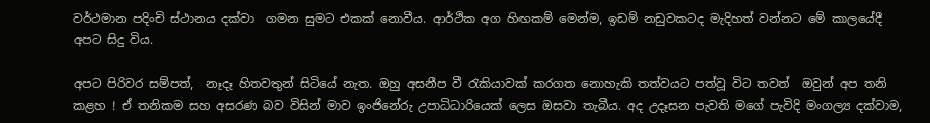වර්ථමාන පදිංචි ස්ථානය දක්වා  ගමන සුමට එකක් නොවීය. ආර්ථික අග හිඟකම් මෙන්ම, ඉඩම් නඩුවකටද මැදිහත් වන්නට මේ කාලයේදී අපට සිදු විය.

අපට පිරිවර සම්පත්,  නෑදෑ හිතවතුන් සිටියේ නැත. ඔහු අසනීප වී රැකියාවක් කරගත නොහැකි තත්වයට පත්වූ විට තවත්  ඔවුන් අප තනි කළහ ! ඒ තනිකම සහ අසරණ බව විසින් මාව ඉංජිනේරු උපාධිධාරියෙක් ලෙස ඔසවා තැබීය. අද උදෑසන පැවති මගේ පැවිදි මංගල්‍ය දක්වාම,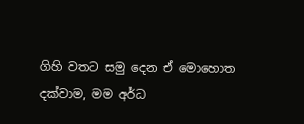ගිහි වතට සමු දෙන ඒ මොහොත දක්වාම, මම අර්ධ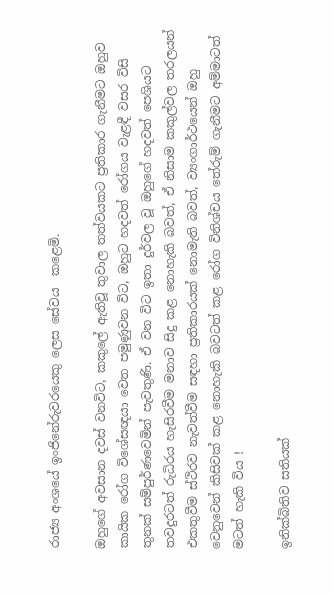රාජ්‍ය අංශයේ ඉංජිනේරුවරයෙකු ලෙස සේවය  කළෙමි.

ඔහුගේ අවසාන දවස් වනවිට, කකුලේ ඇතිවූ තුවාල තත්වයකට ප්‍රතිකාර ගැනීමට ඔහුව කායික රෝග විශේසඥයා වෙත පමුණුවන විට, ඔහුට හදවත් රෝගය වැළඳී වසර විසි තුනක් සම්පුර්ණවෙමින් පැවතුණි. ඒ වන විට ඉතා දුර්වල වූ ඔහුගේ හදවත් පෙශියට තවදුරටත් රුධිරය හැසිරවීම මනාව සිදු කළ නොහැකි බවත්, ඒ නිසාම කකුල්වල තරලයන් එකතුවීම ස්ථිරව නැවත්වීම සඳහා ප්‍රතිකාරයක් නොමැති බවත්, ව්‍යංගාර්ථයෙන් ඔහු වෙනුවෙන් කිසිවක් කළ නොහැකි බවටත් කළ රෝග විනිශ්චය තේරුම් ගැනීමට අම්මාටත් මටත් හැකි විය !

ඉනික්බිතිව සතියක්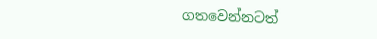ගතවෙන්නටත්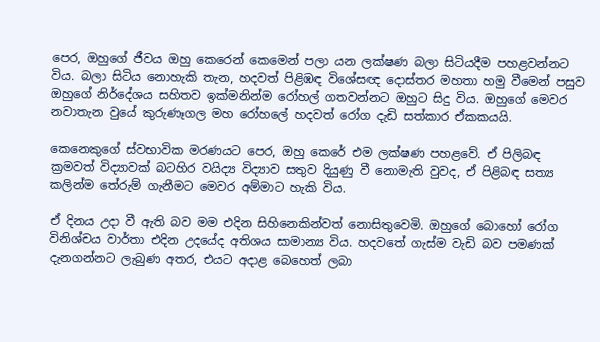පෙර, ඔහුගේ ජීවය ඔහු කෙරෙන් කෙමෙන් පලා යන ලක්ෂණ බලා සිටියදීම පහළවන්නට විය. බලා සිටිය නොහැකි තැන, හදවත් පිළිඹඳ විශේසඥ දොස්තර මහතා හමු වීමෙන් පසුව ඔහුගේ නිර්දේශය සහිතව ඉක්මනින්ම රෝහල් ගතවන්නට ඔහුට සිදු විය. ඔහුගේ මෙවර නවාතැන වුයේ කුරුණෑගල මහ රෝහලේ හදවත් රෝග දැඩි සත්කාර ඒකකයයි.

කෙනෙකුගේ ස්වභාවික මරණයට පෙර, ඔහු කෙරේ එම ලක්ෂණ පහළවේ. ඒ පිලිබඳ ක්‍රමවත් විද්‍යාවක් බටහිර වයිද්‍ය විද්‍යාව සතුව දියුණු වී නොමැති වුවද, ඒ පිළිබඳ සත්‍ය කලින්ම තේරුම් ගැනීමට මෙවර අම්මාට හැකි විය.

ඒ දිනය උදා වී ඇති බව මම එදින සිහිනෙකින්වත් නොසිතුවෙමි. ඔහුගේ බොහෝ රෝග විනිශ්චය වාර්තා එදින උදයේද අතිශය සාමාන්‍ය විය. හදවතේ ගැස්ම වැඩි බව පමණක් දැනගන්නට ලැබුණ අතර, එයට අදාළ බෙහෙත් ලබා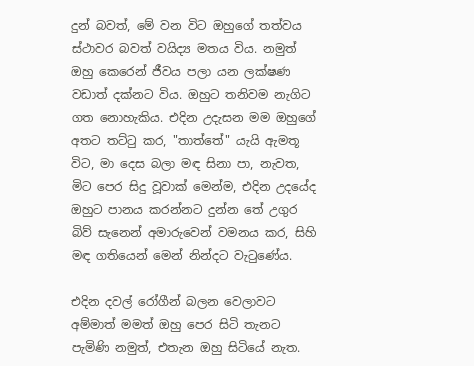දුන් බවත්, මේ වන විට ඔහුගේ තත්වය ස්ථාවර බවත් වයිද්‍ය මතය විය. නමුත් ඔහු කෙරෙන් ජීවය පලා යන ලක්ෂණ වඩාත් දක්නට විය. ඔහුට තනිවම නැගිට ගත නොහැකිය. එදින උදැසන මම ඔහුගේ අතට තට්ටු කර, "තාත්තේ" යැයි ඇමතූ විට, මා දෙස බලා මඳ සිනා පා, නැවත, මිට පෙර සිදු වූවාක් මෙන්ම, එදින උදයේද ඔහුට පානය කරන්නට දුන්න තේ උගුර බිව් සැනෙන් අමාරුවෙන් වමනය කර, සිහි මඳ ගතියෙන් මෙන් නින්දට වැටුණේය.

එදින දවල් රෝගීන් බලන වෙලාවට  අම්මාත් මමත් ඔහු පෙර සිටි තැනට පැමිණි නමුත්, එතැන ඔහු සිටියේ නැත.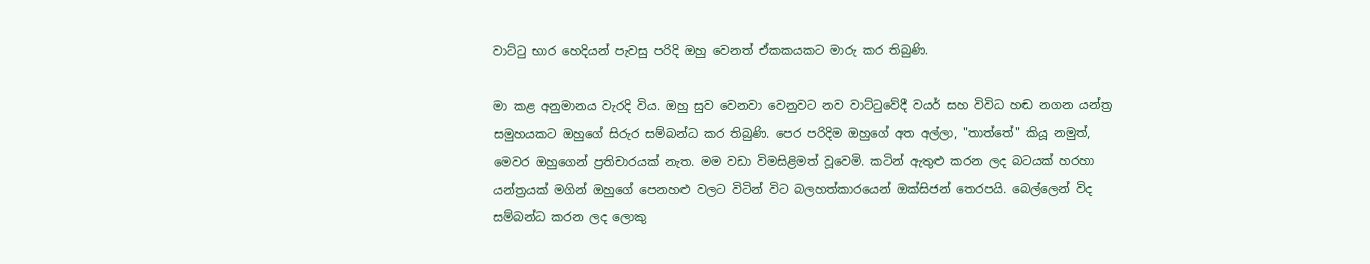වාට්ටු භාර හෙදියන් පැවසු පරිදි ඔහු වෙනත් ඒකකයකට මාරු කර තිබුණි.

මා කළ අනුමානය වැරදි විය. ඔහු සුව වෙනවා වෙනුවට නව වාට්ටුවේදී වයර් සහ විවිධ හඬ නගන යන්ත්‍ර සමුහයකට ඔහුගේ සිරුර සම්බන්ධ කර තිබුණි. පෙර පරිදිම ඔහුගේ අත අල්ලා, "තාත්තේ" කියූ නමුත්, මෙවර ඔහුගෙන් ප්‍රතිචාරයක් නැත. මම වඩා විමසිළිමත් වූවෙමි. කටින් ඇතුළු කරන ලද බටයක් හරහා යන්ත්‍රයක් මගින් ඔහුගේ පෙනහළු වලට විටින් විට බලහත්කාරයෙන් ඔක්සිජන් තෙරපයි. බෙල්ලෙන් විද සම්බන්ධ කරන ලද ලොකු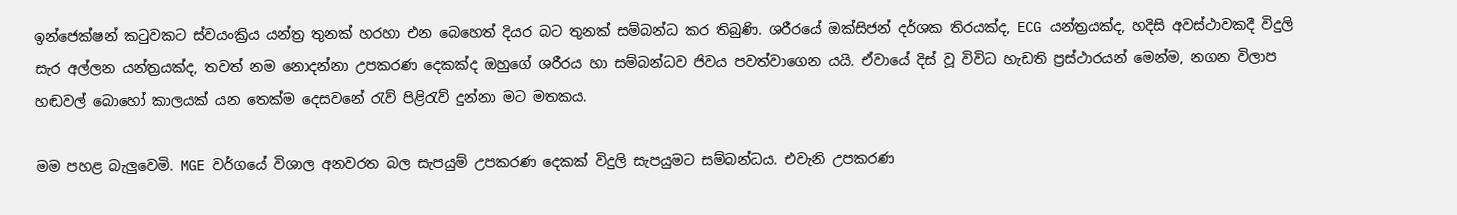ඉන්ජෙක්ෂන් කටුවකට ස්වයංක්‍රිය යන්ත්‍ර තුනක් හරහා එන බෙහෙත් දියර බට තුනක් සම්බන්ධ කර තිබුණි. ශරීරයේ ඔක්සිජන් දර්ශක තිරයක්ද, ECG යන්ත්‍රයක්ද, හදිසි අවස්ථාවකදී විදුලි සැර අල්ලන යන්ත්‍රයක්ද, තවත් නම නොදන්නා උපකරණ දෙකක්ද ඔහුගේ ශරීරය හා සම්බන්ධව ජිවය පවත්වාගෙන යයි. ඒවායේ දිස් වූ විවිධ හැඩති ප්‍රස්ථාරයන් මෙන්ම, නගන විලාප හඬවල් බොහෝ කාලයක් යන තෙක්ම දෙසවනේ රැව් පිළිරැව් දුන්නා මට මතකය.

මම පහළ බැලුවෙමි. MGE වර්ගයේ විශාල අනවරත බල සැපයුම් උපකරණ දෙකක් විදුලි සැපයුමට සම්බන්ධය. එවැනි උපකරණ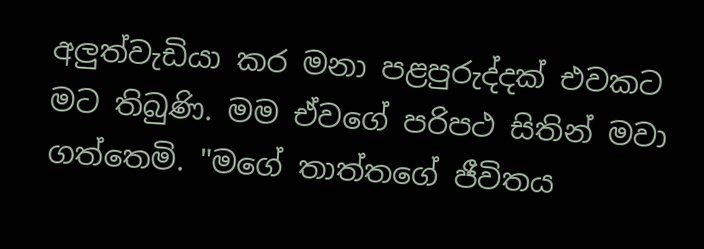අලුත්වැඩියා කර මනා පළපුරුද්දක් එවකට මට තිබුණි. මම ඒවගේ පරිපථ සිතින් මවා ගත්තෙමි. "මගේ තාත්තගේ ජීවිතය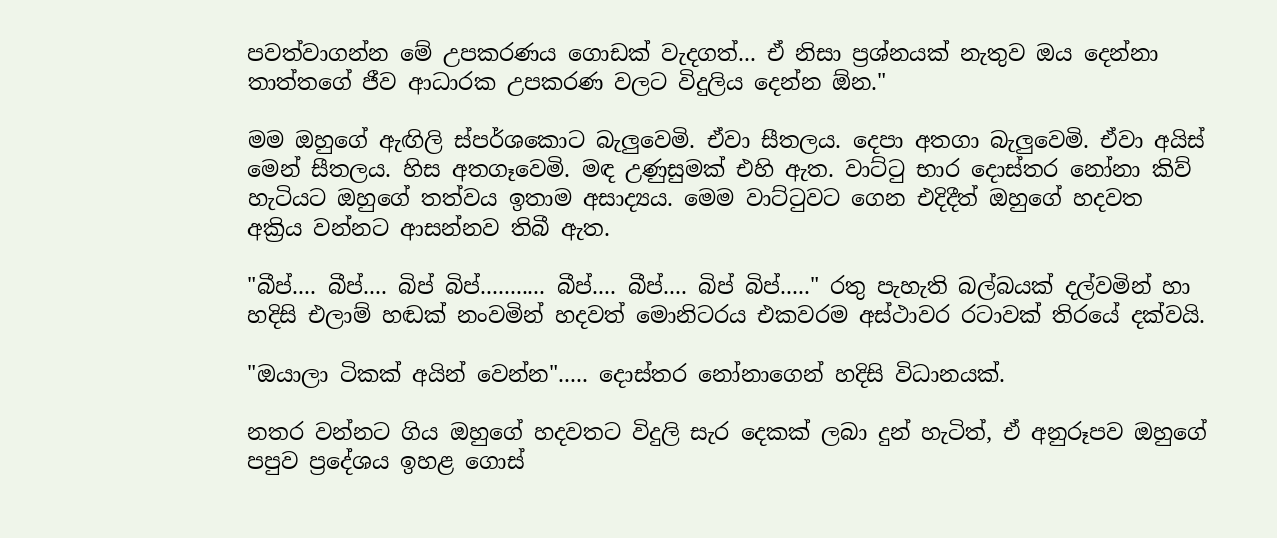පවත්වාගන්න මේ උපකරණය ගොඩක් වැදගත්... ඒ නිසා ප්‍රශ්නයක් නැතුව ඔය දෙන්නා තාත්තගේ ජීව ආධාරක උපකරණ වලට විදුලිය දෙන්න ඕන."

මම ඔහුගේ ඇඟිලි ස්පර්ශකොට බැලුවෙමි. ඒවා සීතලය. දෙපා අතගා බැලුවෙමි. ඒවා අයිස් මෙන් සීතලය. හිස අතගෑවෙමි. මඳ උණුසුමක් එහි ඇත. වාට්ටු භාර දොස්තර නෝනා කිව් හැටියට ඔහුගේ තත්වය ඉතාම අසාද්‍යය. මෙම වාට්ටුවට ගෙන එදිදීත් ඔහුගේ හදවත අක්‍රිය වන්නට ආසන්නව තිබී ඇත.

"බීප්.... බීප්.... බිප් බිප්........... බීප්.... බීප්.... බිප් බිප්....." රතු පැහැති බල්බයක් දල්වමින් හා හදිසි එලාම් හඬක් නංවමින් හදවත් මොනිටරය එකවරම අස්ථාවර රටාවක් තිරයේ දක්වයි.

"ඔයාලා ටිකක් අයින් වෙන්න"..... දොස්තර නෝනාගෙන් හදිසි විධානයක්.

නතර වන්නට ගිය ඔහුගේ හදවතට විදුලි සැර දෙකක් ලබා දුන් හැටිත්, ඒ අනුරූපව ඔහුගේ පපුව ප්‍රදේශය ඉහළ ගොස්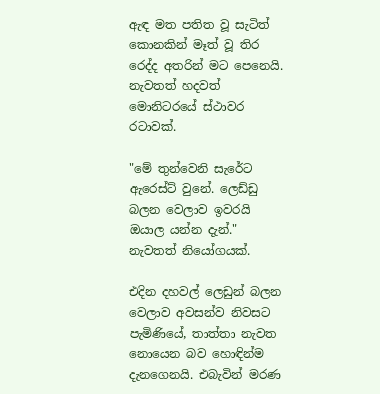ඇඳ මත පතිත වූ සැටිත් කොනකින් මෑත් වූ තිර රෙද්ද අතරින් මට පෙනෙයි. නැවතත් හදවත් මොනිටරයේ ස්ථාවර රටාවක්.

"මේ තුන්වෙනි සැරේට ඇරෙස්ට් වුනේ. ලෙඩ්ඩු බලන වෙලාව ඉවරයි ඔයාල යන්න දැන්." නැවතත් නියෝගයක්.

එදින දහවල් ලෙඩුන් බලන වෙලාව අවසන්ව නිවසට පැමිණියේ, තාත්තා නැවත නොයෙන බව හොඳින්ම දැනගෙනයි. එබැවින් මරණ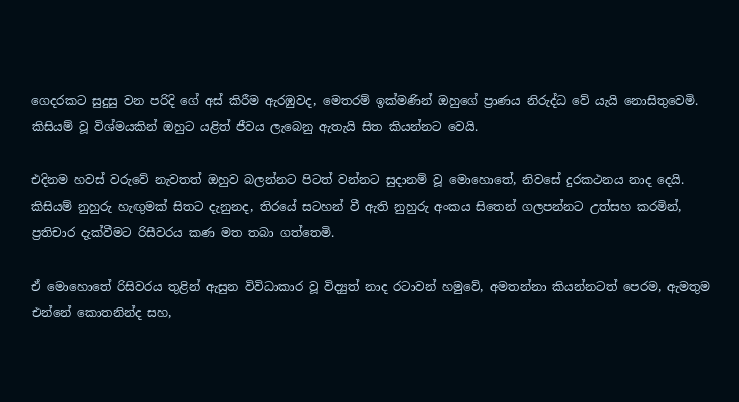ගෙදරකට සුදුසු වන පරිදි ගේ අස් කිරීම ඇරඹුවද, මෙතරම් ඉක්මණින් ඔහුගේ ප්‍රාණය නිරුද්ධ වේ යැයි නොසිතුවෙමි. කිසියම් වූ විශ්මයකින් ඔහුට යළිත් ජීවය ලැබෙනු ඇතැයි සිත කියන්නට වෙයි.

එදිනම හවස් වරුවේ නැවතත් ඔහුව බලන්නට පිටත් වන්නට සුදානම් වූ මොහොතේ, නිවසේ දුරකථනය නාද දෙයි. කිසියම් නුහුරු හැඟුමක් සිතට දැනුනද, තිරයේ සටහන් වී ඇති නුහුරු අංකය සිතෙන් ගලපන්නට උත්සහ කරමින්, ප්‍රතිචාර දැක්වීමට රිසීවරය කණ මත තබා ගත්තෙමි.

ඒ මොහොතේ රිසිවරය තුළින් ඇසුන විවිධාකාර වූ විද්‍යුත් නාද රටාවන් හමුවේ, අමතන්නා කියන්නටත් පෙරම, ඇමතුම එන්නේ කොතනින්ද සහ,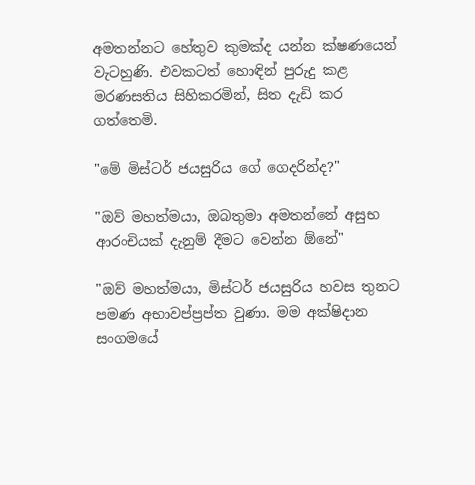අමතන්නට හේතුව කුමක්ද යන්න ක්ෂණයෙන් වැටහුණි. එවකටත් හොඳින් පුරුදු කළ මරණසතිය සිහිකරමින්, සිත දැඩි කර ගත්තෙමි.

"මේ මිස්ටර් ජයසුරිය ගේ ගෙදරින්ද?"

"ඔව් මහත්මයා, ඔබතුමා අමතන්නේ අසුභ ආරංචියක් දැනුම් දීමට වෙන්න ඕනේ"

"ඔව් මහත්මයා, මිස්ටර් ජයසුරිය හවස තුනට පමණ අභාවප්ප්‍රප්ත වුණා. මම අක්ෂිදාන සංගමයේ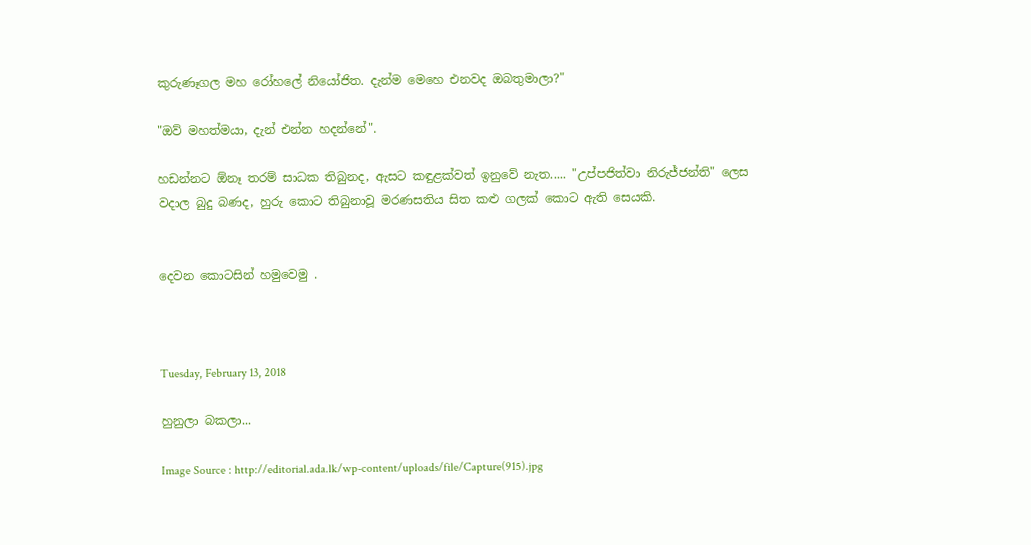කුරුණෑගල මහ රෝහලේ නියෝජිත. දැන්ම මෙහෙ එනවද ඔබතුමාලා?"

"ඔව් මහත්මයා, දැන් එන්න හදන්නේ".

හඩන්නට ඕනෑ තරම් සාධක තිබුනද, ඇසට කඳුළක්වත් ඉනුවේ නැත..... "උප්පජිත්වා නිරුජ්ජන්ති" ලෙස වදාල බුදු බණද, හුරු කොට තිබුනාවූ මරණසතිය සිත කළු ගලක් කොට ඇති සෙයකි.


දෙවන කොටසින් හමුවෙමු .



Tuesday, February 13, 2018

හුනුලා බකලා...

Image Source : http://editorial.ada.lk/wp-content/uploads/file/Capture(915).jpg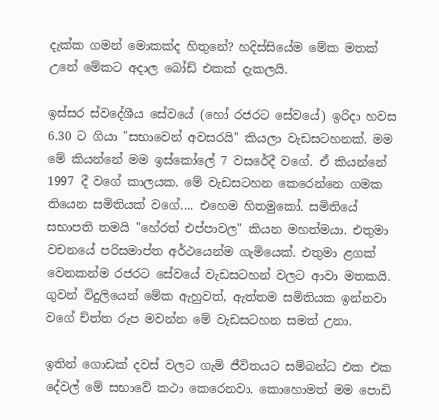දැක්ක ගමන් මොකක්ද හිතුනේ? හදිස්සියේම මේක මතක් උනේ මේකට අදාල බෝඩ් එකක් දැකලයි.

ඉස්සර ස්වදේශීය සේවයේ (හෝ රජරට සේවයේ) ඉරිදා හවස 6.30 ට ගියා "සභාවෙන් අවසරයි" කියලා වැඩසටහනක්. මම මේ කියන්නේ මම ඉස්කෝලේ 7 වසරේදී වගේ. ඒ කියන්නේ 1997 දී වගේ කාලයක. මේ වැඩසටහන කෙරෙන්නෙ ගමක තියෙන සමිතියක් වගේ.... එහෙම හිතමුකෝ. සමිතියේ  සභාපති තමයි "හේරත් එප්පාවල" කියන මහත්මයා. එතුමා වචනයේ පරිසමාප්ත අර්ථයෙන්ම ගැමියෙක්. එතුමා ළගක් වෙනකන්ම රජරට සේවයේ වැඩසටහන් වලට ආවා මතකයි. ගුවන් විදුලියෙන් මේක ඇහුවත්, ඇත්තම සමිතියක ඉන්නවා වගේ ච්ත්ත රුප මවන්න මේ වැඩසටහන සමත් උනා.

ඉතින් ගොඩක් දවස් වලට ගැමි ජීවිතයට සම්බන්ධ එක එක දේවල් මේ සභාවේ කථා කෙරෙනවා. කොහොමත් මම පොඩි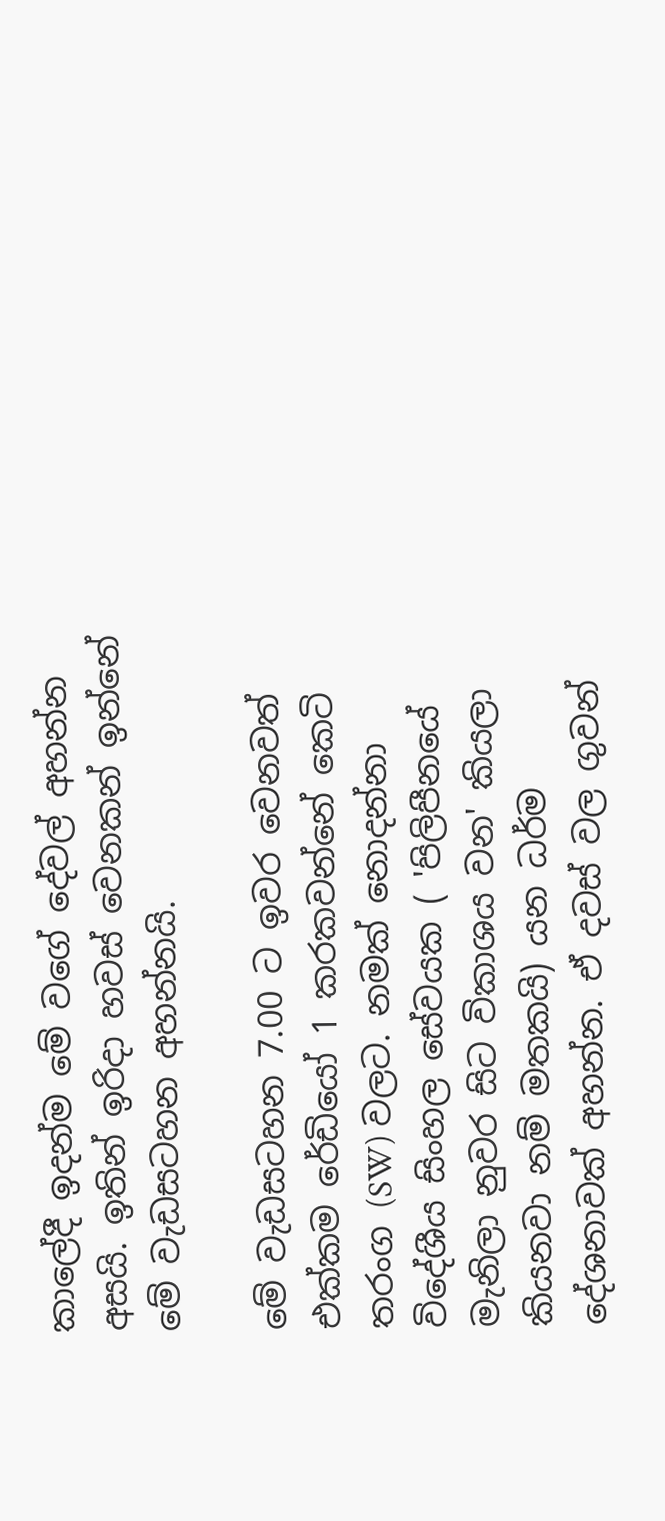කාලේදී ඉදන්ම මේ වගේ දේවල් අහන්න අසයි. ඉතින් ඉරිදා හවස් වෙනකන් ඉන්නේ මේ වැඩසටහන අහන්නයි.

මේ වැඩසටහන 7.00 ට ඉවර වෙනවත් එක්කම රේඩියෝ 1 කරකවන්නේ කෙටි තරංග (SW) වලට. නමක් නොදන්නා විදේශීය සිංහල සේවයක ( 'පිලිපීනයේ මැනිලා නුවර සිට විකාශය වන' කියලා කියනවා නම් මතකයි) යන ධර්ම දේශනාවක් අහන්න. ඒ දවස් වල ගුවන්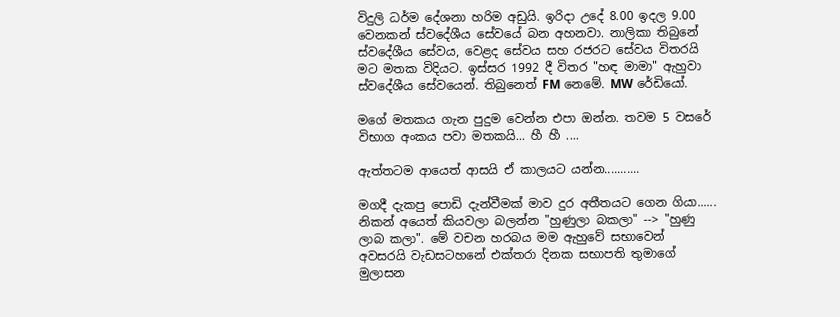විදුලි ධර්ම දේශනා හරිම අඩුයි. ඉරිදා උදේ 8.00 ඉදල 9.00 වෙනකන් ස්‌වදේශීය සේවයේ බන අහනවා. නාලිකා තිබුනේ ස්වදේශීය සේවය, වෙළද සේවය සහ රජරට සේවය විතරයි මට මතක විදියට. ඉස්සර 1992 දී විතර "හඳ මාමා" ඇහුවා ස්වදේශීය සේවයෙන්. තිබුනෙත් FM නෙමේ. MW රේඩියෝ.

මගේ මතකය ගැන පුදුම වෙන්න එපා ඔන්න. තවම 5 වසරේ විභාග අංකය පවා මතකයි... හී හී ....

ඇත්තටම ආයෙත් ආසයි ඒ කාලයට යන්න...........

මගදී දැකපු පොඩි දැන්වීමක් මාව දුර අතීතයට ගෙන ගියා......
නිකන් අයෙත් කියවලා බලන්න "හුණුලා බකලා" --> "හුණු ලාබ කලා". මේ වචන හරබය මම ඇහුවේ සභාවෙන් අවසරයි වැඩසටහනේ එක්තරා දිනක සභාපති තුමාගේ මුලාසන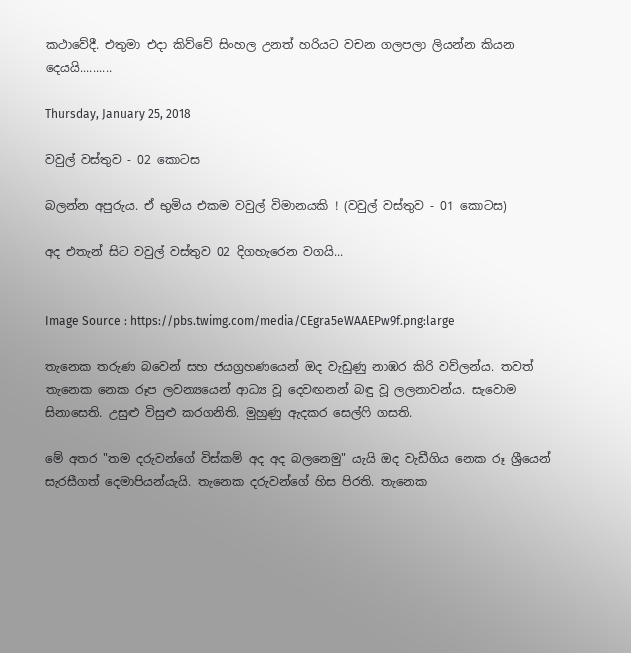කථාවේදී. එතුමා එදා කිව්වේ සිංහල උනත් හරියට වචන ගලපලා ලියන්න කියන දෙයයි..........

Thursday, January 25, 2018

වවුල් වස්තුව - 02 කොටස

බලන්න අපුරුය. ඒ භුමිය එකම වවුල් විමානයකි ! (වවුල් වස්තුව - 01 කොටස)

අද එතැන් සිට වවුල් වස්තුව 02 දිගහැරෙන වගයි...


Image Source : https://pbs.twimg.com/media/CEgra5eWAAEPw9f.png:large

තැනෙක තරුණ බවෙන් සහ ජයග්‍රහණයෙන් ඔද වැඩුණු නාඹර කිරි වව්ලන්ය. තවත් තැනෙක නෙක රූප ලවන්‍යයෙන් ආධ්‍ය වූ දෙවඟනන් බඳු වූ ලලනාවන්ය. සැවොම සිනාසෙති. උසුළු විසුළු කරගනිති. මුහුණු ඇදකර සෙල්ෆි ගසති.

මේ අතර "තම දරුවන්ගේ විස්කම් අද අද බලනෙමු" යැයි ඔද වැඩීගිය නෙක රූ ශ්‍රීයෙන් සැරසීගත් දෙමාපියන්යැයි. තැනෙක දරුවන්ගේ හිස පිරති. තැනෙක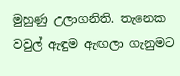මුහුණු උලාගනිති. තැනෙක වවුල් ඇඳුම ඇඟලා ගැනුමට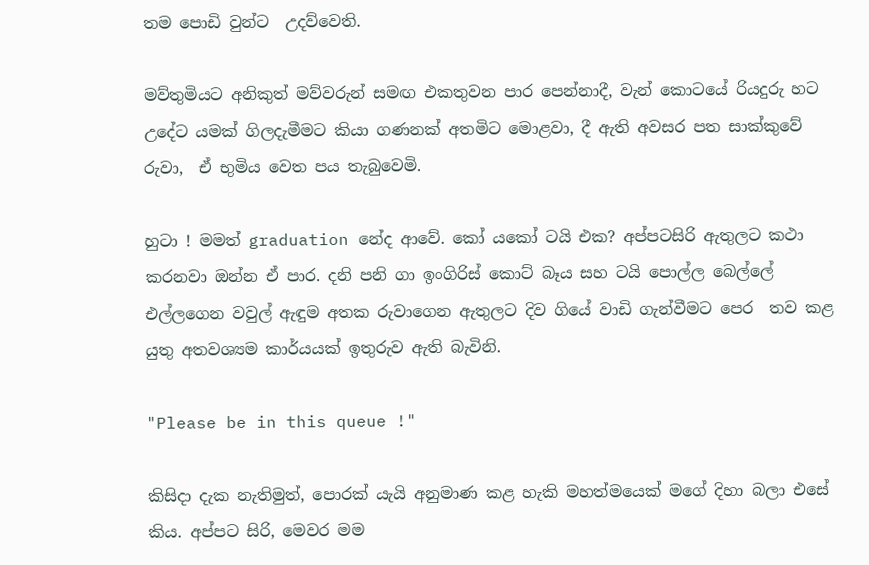තම පොඩි වුන්ට  උදව්වෙති.

මව්තුමියට අනිකුත් මව්වරුන් සමඟ එකතුවන පාර පෙන්නාදී, වැන් කොටයේ රියදුරු හට උදේට යමක් ගිලදැමීමට කියා ගණනක් අතමිට මොළවා, දී ඇති අවසර පත සාක්කුවේ රුවා,  ඒ භුමිය වෙත පය තැබුවෙමි.

හුටා ! මමත් graduation නේද ආවේ. කෝ යකෝ ටයි එක? අප්පටසිරි ඇතුලට කථා කරනවා ඔන්න ඒ පාර. දනි පනි ගා ඉංගිරිස් කොට් බෑය සහ ටයි පොල්ල බෙල්ලේ එල්ලගෙන වවුල් ඇඳුම අතක රුවාගෙන ඇතුලට දිව ගියේ වාඩි ගැන්වීමට පෙර  තව කළ යුතු අතවශ්‍යම කාර්යයක් ඉතුරුව ඇති බැවිනි.

"Please be in this queue !"

කිසිදා දැක නැතිමුත්, පොරක් යැයි අනුමාණ කළ හැකි මහත්මයෙක් මගේ දිහා බලා එසේ කිය. අප්පට සිරි, මෙවර මම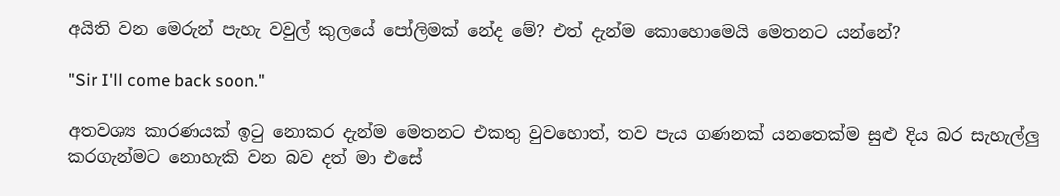අයිති වන මෙරුන් පැහැ වවුල් කුලයේ පෝලිමක් නේද මේ? එත් දැන්ම කොහොමෙයි මෙතනට යන්නේ?

"Sir I'll come back soon."

අතවශ්‍ය කාරණයක් ඉටු නොකර දැන්ම මෙතනට එකතු වුවහොත්, තව පැය ගණනක් යනතෙක්ම සුළු දිය බර සැහැල්ලු කරගැන්මට නොහැකි වන බව දත් මා එසේ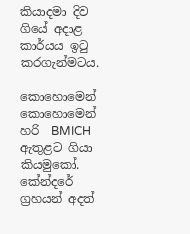කියාදමා දිව ගියේ අදාළ කාර්යය ඉටු කරගැන්මටය.

කොහොමෙන් කොහොමෙන් හරි  BMICH ඇතුළට ගියා කියමුකෝ. කේන්දරේ ග්‍රහයන් අදත්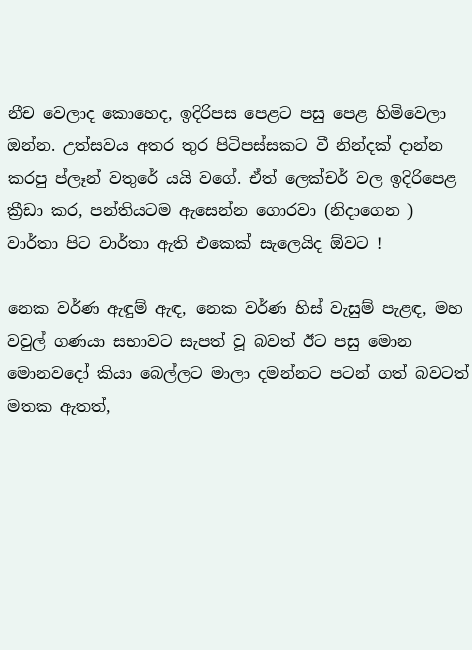නීච වෙලාද කොහෙද, ඉදිරිපස පෙළට පසු පෙළ හිමිවෙලා ඔන්න. උත්සවය අතර තුර පිටිපස්සකට වී නින්දක් දාන්න කරපු ප්ලෑන් වතුරේ යයි වගේ. ඒත් ලෙක්චර් වල ඉදිරිපෙළ ක්‍රීඩා කර, පන්තියටම ඇසෙන්න ගොරවා (නිදාගෙන ) වාර්තා පිට වාර්තා ඇති එකෙක් සැලෙයිද ඕවට !

නෙක වර්ණ ඇඳුම් ඇඳ, නෙක වර්ණ හිස් වැසුම් පැළඳ, මහ වවුල් ගණයා සභාවට සැපත් වූ බවත් ඊට පසු මොන මොනවදෝ කියා බෙල්ලට මාලා දමන්නට පටන් ගත් බවටත් මතක ඇතත්,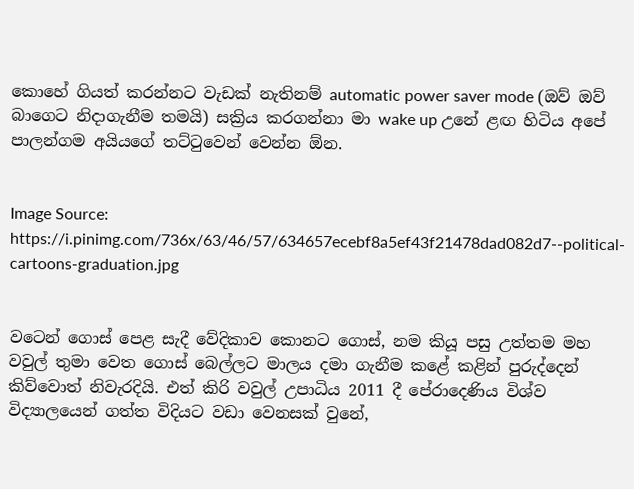කොහේ ගියත් කරන්නට වැඩක් නැතිනම් automatic power saver mode (ඔව් ඔව් බාගෙට නිදාගැනීම තමයි) සක්‍රිය කරගන්නා මා wake up උනේ ළඟ හිටිය අපේ පාලන්ගම අයියගේ තට්ටුවෙන් වෙන්න ඕන.


Image Source: https://i.pinimg.com/736x/63/46/57/634657ecebf8a5ef43f21478dad082d7--political-cartoons-graduation.jpg


වටෙන් ගොස් පෙළ සැදී වේදිකාව කොනට ගොස්, නම කියූ පසු උත්තම මහ වවුල් තුමා වෙත ගොස් බෙල්ලට මාලය දමා ගැනීම කළේ කළින් පුරුද්දෙන් කිව්වොත් නිවැරදියි. එත් කිරි වවුල් උපාධිය 2011 දී පේරාදෙණිය විශ්ව විද්‍යාලයෙන් ගත්ත විදියට වඩා වෙනසක් වුනේ,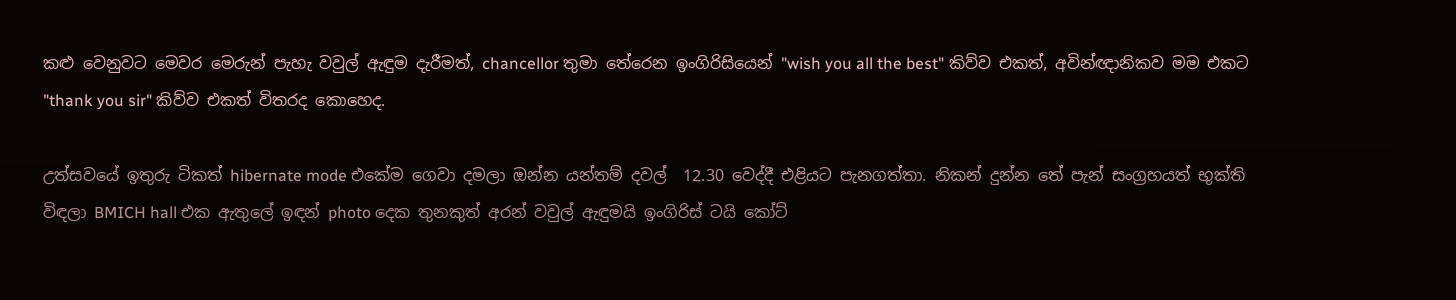කළු වෙනුවට මෙවර මෙරුන් පැහැ වවුල් ඇඳුම දැරීමත්, chancellor තුමා තේරෙන ඉංගිරිසියෙන් "wish you all the best" කිව්ව එකත්, අවින්ඥානිකව මම එකට "thank you sir" කිව්ව එකත් විතරද කොහෙද.

උත්සවයේ ඉතුරු ටිකත් hibernate mode එකේම ගෙවා දමලා ඔන්න යන්තම් දවල්  12.30 වෙද්දී එළියට පැනගත්තා. නිකන් දුන්න තේ පැන් සංග්‍රහයත් භුක්ති විඳලා BMICH hall එක ඇතුලේ ඉඳන් photo දෙක තුනකුත් අරන් වවුල් ඇඳුමයි ඉංගිරිස් ටයි කෝට්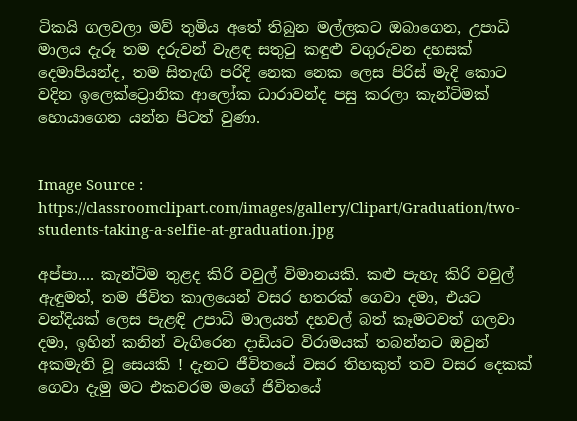ටිකයි ගලවලා මව් තුමිය අතේ තිබුන මල්ලකට ඔබාගෙන, උපාධි මාලය දැරූ තම දරුවන් වැළඳ සතුටු කඳුළු වගුරුවන දහසක් දෙමාපියන්ද, තම සිතැඟි පරිදි නෙක නෙක ලෙස පිරිස් මැදි කොට වදින ඉලෙක්ට්‍රොනික ආලෝක ධාරාවන්ද පසු කරලා කැන්ටිමක් හොයාගෙන යන්න පිටත් වුණා.


Image Source : https://classroomclipart.com/images/gallery/Clipart/Graduation/two-students-taking-a-selfie-at-graduation.jpg

අප්පා.... කැන්ටිම තුළද කිරි වවුල් විමානයකි. කළු පැහැ කිරි වවුල් ඇඳුමත්, තම ජිවිත කාලයෙන් වසර හතරක් ගෙවා දමා, එයට වන්දියක් ලෙස පැළඳි උපාධි මාලයත් දහවල් බත් කෑමටවත් ගලවා දමා, ඉහින් කනින් වැගිරෙන දාඩියට විරාමයක් තබන්නට ඔවුන් අකමැති වූ සෙයකි ! දැනට ජීවිතයේ වසර තිහකුත් තව වසර දෙකක් ගෙවා දැමු මට එකවරම මගේ ජිවිතයේ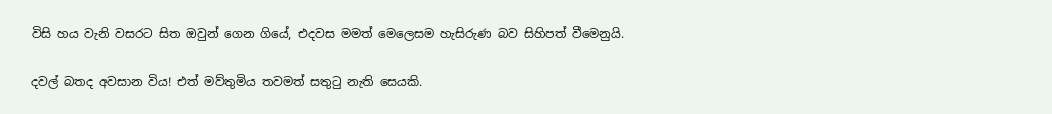විසි හය වැනි වසරට සිත ඔවුන් ගෙන ගියේ, එදවස මමත් මෙලෙසම හැසිරුණ බව සිහිපත් වීමෙනුයි.

දවල් බතද අවසාන විය! එත් මව්තුමිය තවමත් සතුටු නැති සෙයකි.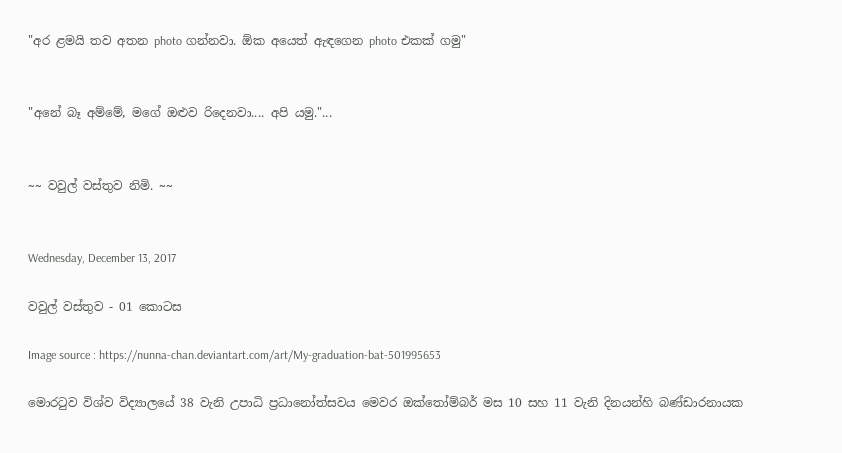"අර ළමයි තව අතන photo ගන්නවා. ඕක අයෙත් ඇඳගෙන photo එකක් ගමු"


"අනේ බෑ අම්මේ, මගේ ඔළුව රිදෙනවා.... අපි යමු."...


~~ වවුල් වස්තුව නිමි. ~~


Wednesday, December 13, 2017

වවුල් වස්තුව - 01 කොටස

Image source : https://nunna-chan.deviantart.com/art/My-graduation-bat-501995653

මොරටුව විශ්ව විද්‍යාලයේ 38 වැනි උපාධි ප්‍රධානෝත්සවය මෙවර ඔක්තෝම්බර් මස 10 සහ 11 වැනි දිනයන්හි බණ්ඩාරනායක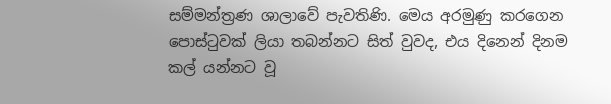සම්මන්ත්‍රණ ශාලාවේ පැවතිණි. මෙය අරමුණු කරගෙන පොස්ටුවක් ලියා තබන්නට සිත් වුවද, එය දිනෙන් දිනම කල් යන්නට වූ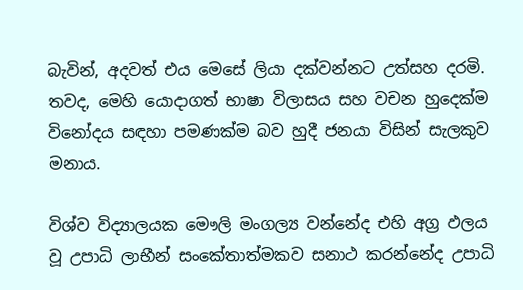බැවින්, අදවත් එය මෙසේ ලියා දක්වන්නට උත්සහ දරමි. තවද, මෙහි යොදාගත් භාෂා විලාසය සහ වචන හුදෙක්ම විනෝදය සඳහා පමණක්ම බව හුදී ජනයා විසින් සැලකුව මනාය.

විශ්ව විද්‍යාලයක මෞලි මංගල්‍ය වන්නේද එහි අග්‍ර ඵලය වූ උපාධි ලාභීන් සංකේතාත්මකව සනාථ කරන්නේද උපාධි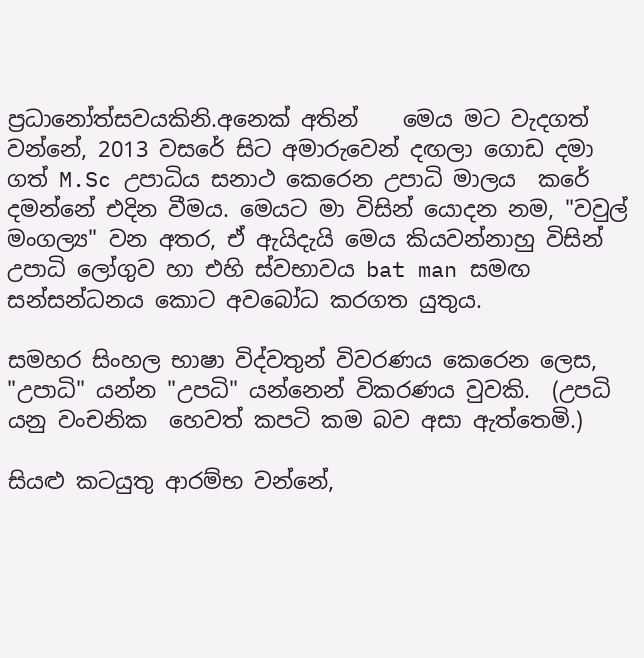ප්‍රධානෝත්සවයකිනි.අනෙක් අතින්    මෙය මට වැදගත් වන්නේ, 2013 වසරේ සිට අමාරුවෙන් දඟලා ගොඩ දමා ගත් M.Sc උපාධිය සනාථ කෙරෙන උපාධි මාලය  කරේ දමන්නේ එදින වීමය. මෙයට මා විසින් යොදන නම, "වවුල් මංගල්‍ය" වන අතර, ඒ ඇයිදැයි මෙය කියවන්නාහු විසින් උපාධි ලෝගුව හා එහි ස්වභාවය bat man සමඟ සන්සන්ධනය කොට අවබෝධ කරගත යුතුය.

සමහර සිංහල භාෂා විද්වතුන් විවරණය කෙරෙන ලෙස, "උපාධි" යන්න "උපධි" යන්නෙන් විකරණය වුවකි.  (උපධි  යනු වංචනික  හෙවත් කපටි කම බව අසා ඇත්තෙමි.)

සියළු කටයුතු ආරම්භ වන්නේ,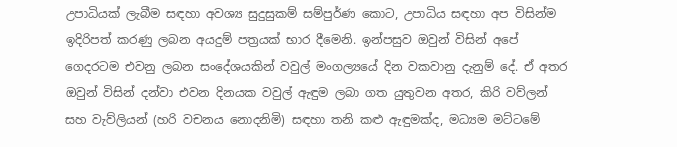උපාධියක් ලැබීම සඳහා අවශ්‍ය සුදුසුකම් සම්පුර්ණ කොට, උපාධිය සඳහා අප විසින්ම ඉදිරිපත් කරණු ලබන අයදුම් පත්‍රයක් භාර දීමෙනි. ඉන්පසුව ඔවුන් විසින් අපේ ගෙදරටම එවනු ලබන සංදේශයකින් වවුල් මංගල්‍යයේ දින වකවානු දැනුම් දේ. ඒ අතර ඔවුන් විසින් දන්වා එවන දිනයක වවුල් ඇඳුම ලබා ගත යුතුවන අතර, කිරි වව්ලන් සහ වැව්ලියන් (හරි වචනය නොදනිමි) සඳහා තනි කළු ඇඳුමක්ද, මධ්‍යම මට්ටමේ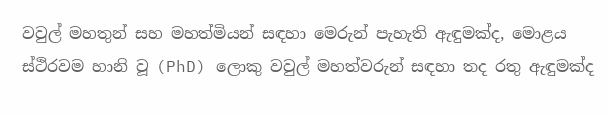වවුල් මහතුන් සහ මහත්මියන් සඳහා මෙරුන් පැහැති ඇඳුමක්ද, මොළය ස්ථිරවම හානි වූ (PhD) ලොකු වවුල් මහත්වරුන් සඳහා තද රතු ඇඳුමක්ද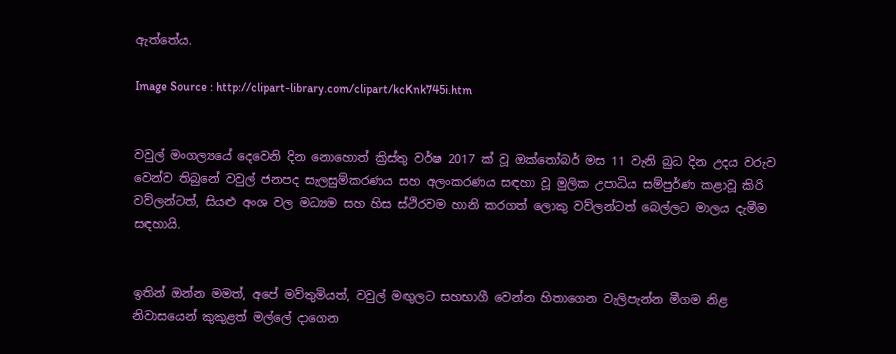ඇත්තේය.

Image Source : http://clipart-library.com/clipart/kcKnk745i.htm


වවුල් මංගල්‍යයේ දෙවෙනි දින නොහොත් ක්‍රිස්තු වර්ෂ 2017 ක් වූ ඔක්තෝබර් මස 11 වැනි බුධ දින උදය වරුව වෙන්ව තිබුනේ වවුල් ජනපද සැලසුම්කරණය සහ අලංකරණය සඳහා වූ මුලික උපාධිය සම්පුර්ණ කළාවූ කිරි වව්ලන්ටත්, සියළු අංශ වල මධ්‍යම සහ හිස ස්ථිරවම හානි කරගත් ලොකු වව්ලන්ටත් බෙල්ලට මාලය දැමීම සඳහායි.


ඉතින් ඔන්න මමත්, අපේ මව්තුමියත්, වවුල් මඟුලට සහභාගී වෙන්න හිතාගෙන වැලිපැන්න මීගම නිළ නිවාසයෙන් කුකුළත් මල්ලේ දාගෙන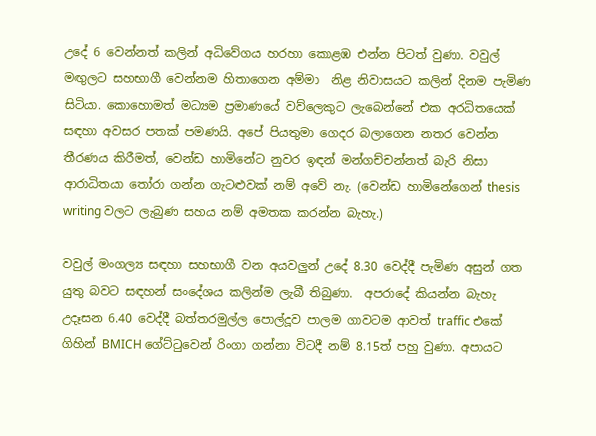උදේ 6 වෙන්නත් කලින් අධිවේගය හරහා කොළඹ එන්න පිටත් වුණා. වවුල් මඟුලට සහභාගී වෙන්නම හිතාගෙන අම්මා  නිළ නිවාසයට කලින් දිනම පැමිණ සිටියා. කොහොමත් මධ්‍යම ප්‍රමාණයේ වව්ලෙකුට ලැබෙන්නේ එක අරධිතයෙක් සඳහා අවසර පතක් පමණයි. අපේ පියතුමා ගෙදර බලාගෙන නතර වෙන්න තීරණය කිරීමත්, වෙන්ඩ හාමිනේට නුවර ඉඳන් මන්ගච්චන්නත් බැරි නිසා ආරාධිතයා තෝරා ගන්න ගැටළුවක් නම් අවේ නැ. (වෙන්ඩ හාමිනේගෙන් thesis writing වලට ලැබුණ සහය නම් අමතක කරන්න බැහැ.)

වවුල් මංගල්‍ය සඳහා සහභාගී වන අයවලුන් උදේ 8.30 වෙද්දී පැමිණ අසුන් ගත යුතු බවට සඳහන් සංදේශය කලින්ම ලැබී තිබුණා.  අපරාදේ කියන්න බැහැ උදෑසන 6.40 වෙද්දී බත්තරමුල්ල පොල්දූව පාලම ගාවටම ආවත් traffic එකේ ගිහින් BMICH ගේට්ටුවෙන් රිංගා ගන්නා විටදී නම් 8.15ත් පහු වුණා. අපායට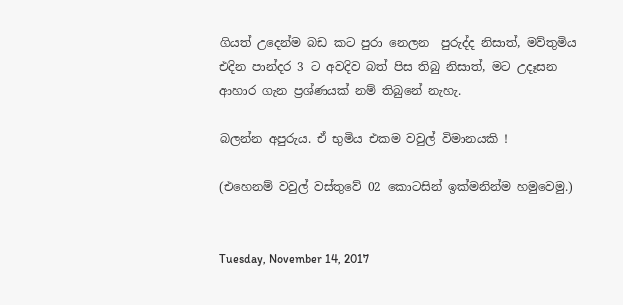ගියත් උදෙන්ම බඩ කට පුරා නෙලන  පුරුද්ද නිසාත්, මව්තුමිය එදින පාන්දර 3 ට අවදිව බත් පිස තිබු නිසාත්, මට උදෑසන ආහාර ගැන ප්‍රශ්ණයක් නම් තිබුනේ නැහැ.

බලන්න අපුරුය. ඒ භුමිය එකම වවුල් විමානයකි !

(එහෙනම් වවුල් වස්තුවේ 02 කොටසින් ඉක්මනින්ම හමුවෙමු.)


Tuesday, November 14, 2017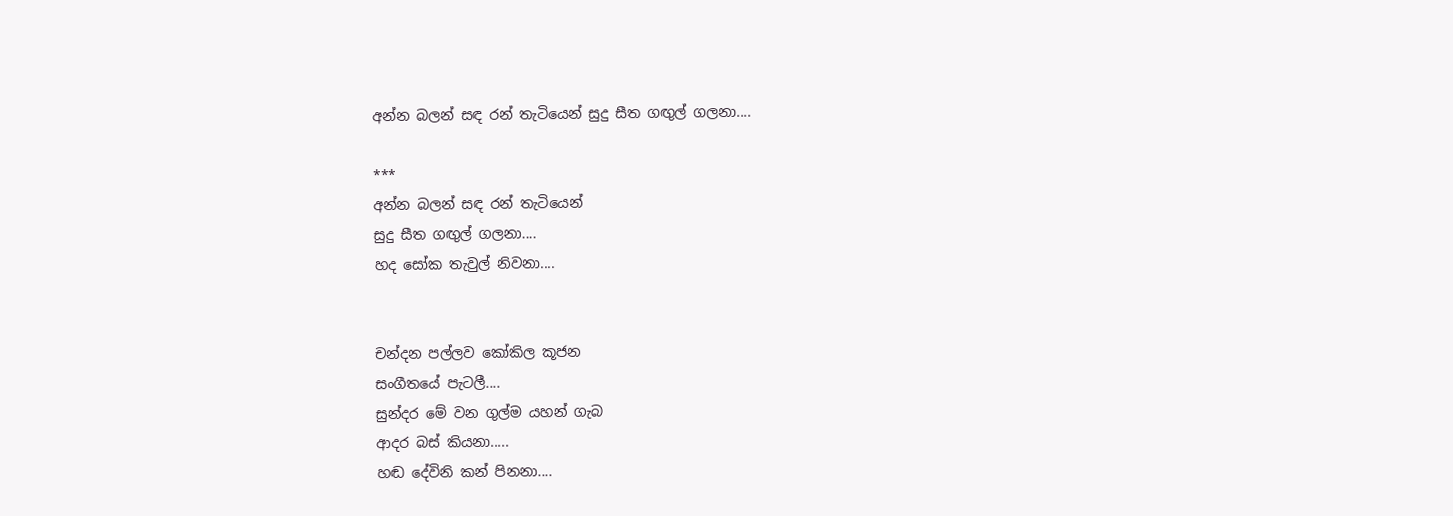අන්න බලන් සඳ රන් තැටියෙන් සුදු සීත ගඟුල් ගලනා....

***
අන්න බලන් සඳ රන් තැටියෙන්
සුදු සීත ගඟුල් ගලනා....
හද සෝක තැවුල් නිවනා....


චන්දන පල්ලව කෝකිල කූජන
සංගීතයේ පැටලී....
සුන්දර මේ වන ගුල්ම යහන් ගැබ
ආදර බස් කියනා.....
හඬ දේවිනි කන් පිනනා....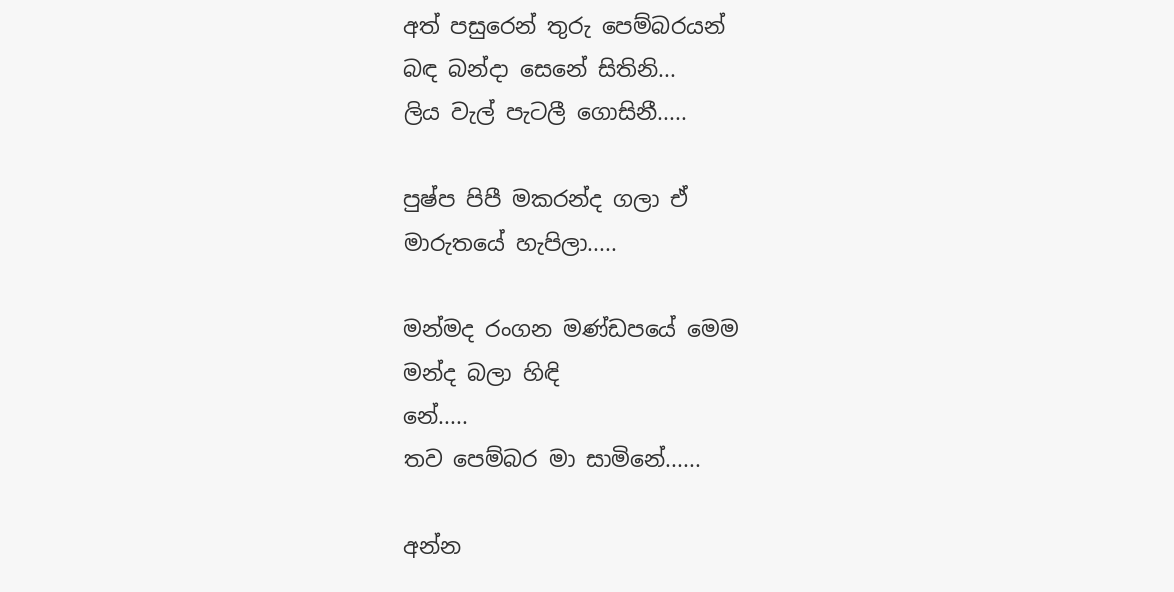අත් පසුරෙන් තුරු පෙම්බරයන්
බඳ බන්දා සෙනේ සිතිනි...
ලිය වැල් පැටලී ගොසිනී.....

පුෂ්ප පිපී මකරන්ද ගලා ඒ
මාරුතයේ හැපිලා.....

මන්මද රංගන මණ්ඩපයේ මෙම
මන්ද බලා හිඳි
නේ.....
තව පෙම්බර මා සාමිනේ......

අන්න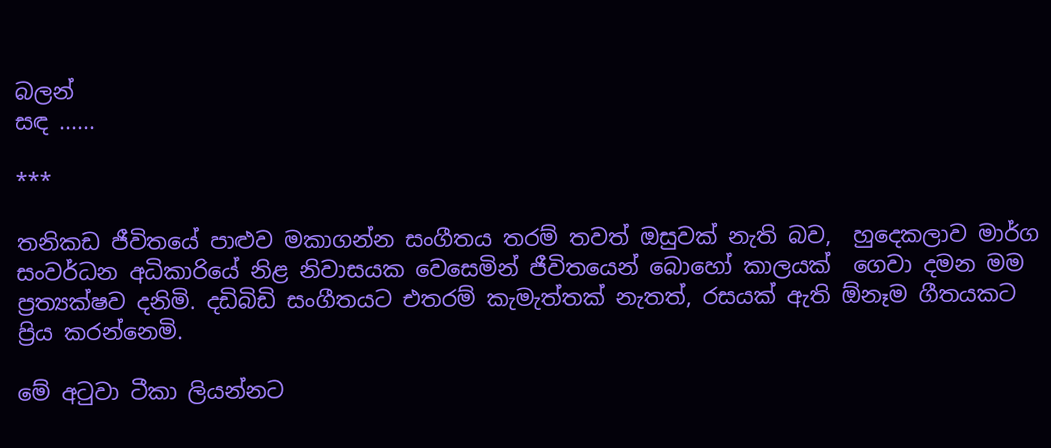බලන්
සඳ ......

***

තනිකඩ ජීවිතයේ පාළුව මකාගන්න සංගීතය තරම් තවත් ඔසුවක් නැති බව,  හුදෙකලාව මාර්ග සංවර්ධන අධිකාරියේ නිළ නිවාසයක වෙසෙමින් ජීවිතයෙන් බොහෝ කාලයක්  ගෙවා දමන මම ප්‍රත්‍යක්ෂව දනිමි. දඩිබිඩි සංගීතයට එතරම් කැමැත්තක් නැතත්, රසයක් ඇති ඕනෑම ගීතයකට ප්‍රිය කරන්නෙමි.

මේ අටුවා ටීකා ලියන්නට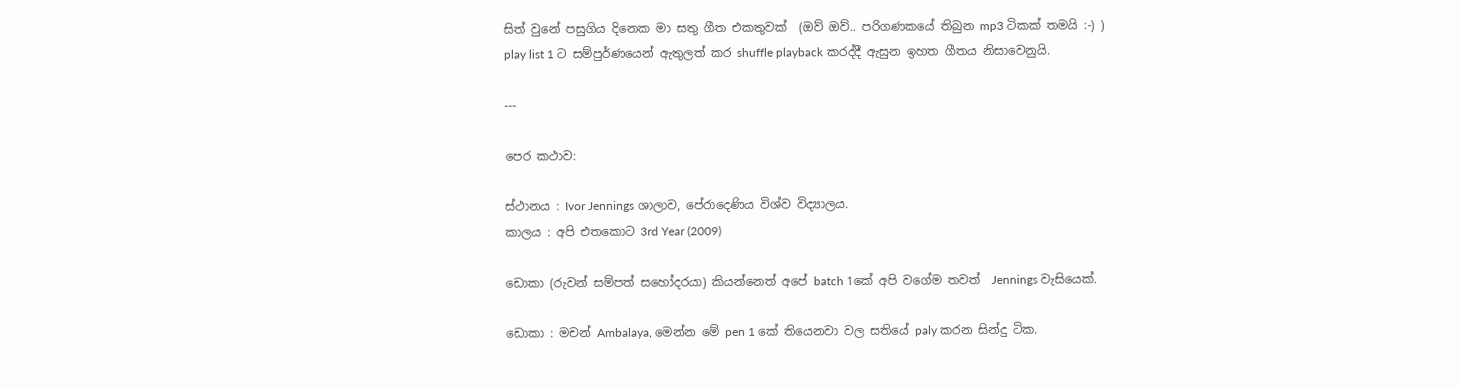සිත් වුනේ පසුගිය දිනෙක මා සතු ගීත එකතුවක්  (ඔව් ඔව්.. පරිගණකයේ තිබුන mp3 ටිකක් තමයි :-) ) play list 1 ට සම්පුර්ණයෙන් ඇතුලත් කර shuffle playback කරද්දී ඇසුන ඉහත ගීතය නිසාවෙනුයි.

---

පෙර කථාව:

ස්ථානය : Ivor Jennings ශාලාව, පේරාදෙණිය විශ්ව විද්‍යාලය.
කාලය : අපි එතකොට 3rd Year (2009)

ඩොකා (රුවන් සම්පත් සහෝදරයා) කියන්නෙත් අපේ batch 1කේ අපි වගේම තවත්  Jennings වැසියෙක්.

ඩොකා : මචන් Ambalaya, මෙන්න මේ pen 1 කේ තියෙනවා වල සතියේ paly කරන සින්දු ටික.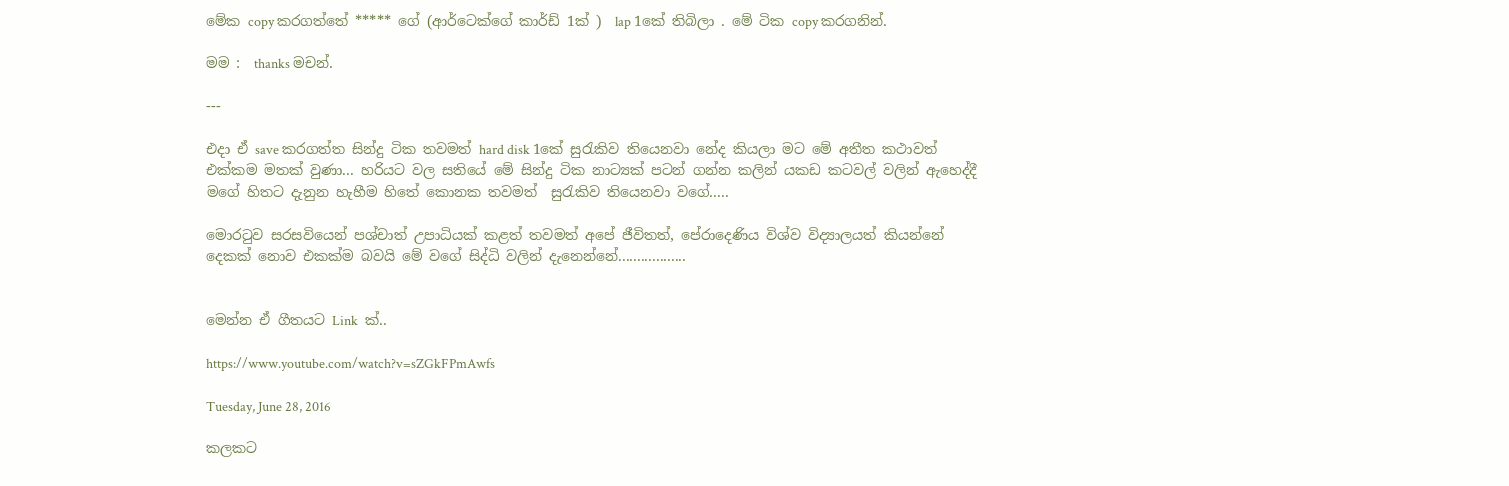මේක copy කරගත්තේ ***** ගේ (ආර්ටෙක්ගේ කාර්ඩ් 1ක් )  lap 1කේ තිබිලා . මේ ටික copy කරගනින්.

මම :  thanks මචන්.

---

එදා ඒ save කරගත්ත සින්දු ටික තවමත් hard disk 1කේ සුරැකිව තියෙනවා නේද කියලා මට මේ අතීත කථාවත් එක්කම මතක් වුණා... හරියට වල සතියේ මේ සින්දු ටික නාට්‍යක් පටන් ගන්න කලින් යකඩ කටවල් වලින් ඇහෙද්දී මගේ හිතට දැනුන හැහීම හිතේ කොනක තවමත්  සුරැකිව තියෙනවා වගේ.....

මොරටුව සරසවියෙන් පශ්චාත් උපාධියක් කළත් තවමත් අපේ ජීවිතත්, පේරාදෙණිය විශ්ව විද්‍යාලයත් කියන්නේ දෙකක් නොව එකක්ම බවයි මේ වගේ සිද්ධි වලින් දැනෙන්නේ..................


මෙන්න ඒ ගීතයට Link  ක්..

https://www.youtube.com/watch?v=sZGkFPmAwfs

Tuesday, June 28, 2016

කලකට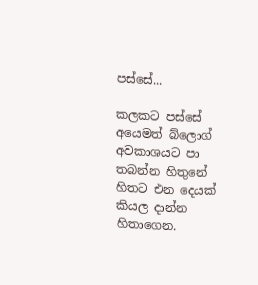පස්සේ...

කලකට පස්සේ අයෙමත් බ්ලොග් අවකාශයට පා තබන්න හිතුනේ හිතට එන දෙයක් කියල දාන්න හිතාගෙන.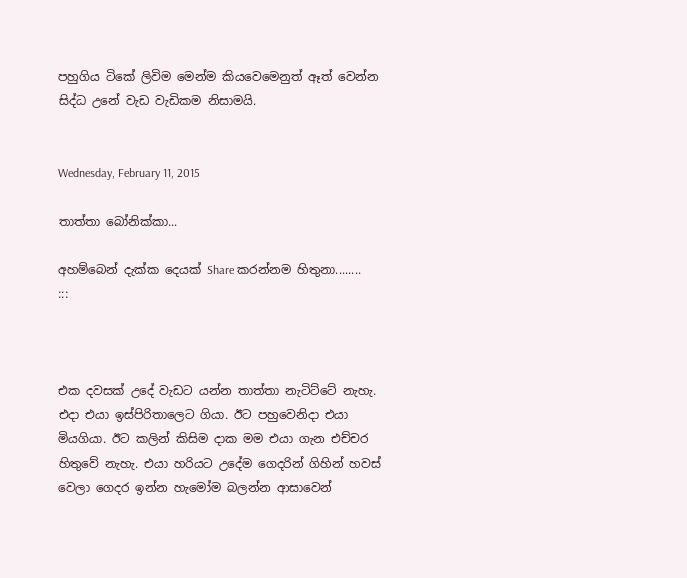පහුගිය ටිකේ ලිවිම මෙන්ම කියවෙමෙනුත් ඈත් වෙන්න සිද්ධ උනේ වැඩ වැඩිකම නිසාමයි.


Wednesday, February 11, 2015

තාත්තා බෝනික්කා...

අහම්බෙන් දැක්ක දෙයක් Share කරන්නම හිතුනා........
:::



එක දවසක් උදේ වැඩට යන්න තාත්තා නැටිට්ටේ නැහැ. එදා එයා ඉස්පිරිතාලෙට ගියා. ඊට පහුවෙනිදා එයා මියගියා. ඊට කලින් කිසිම දාක මම එයා ගැන එච්චර හිතුවේ නැහැ. එයා හරියට උදේම ගෙදරින් ගිහින් හවස් වෙලා ගෙදර ඉන්න හැමෝම බලන්න ආසාවෙන්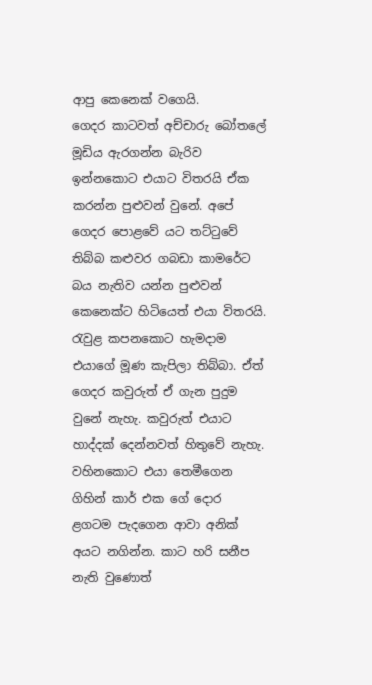ආපු කෙනෙක් වගෙයි.
ගෙදර කාටවත් අච්චාරු බෝතලේ මූඩිය ඇරගන්න බැරිව ඉන්නකොට එයාට විතරයි ඒක කරන්න පුළුවන් වුනේ. අපේ ගෙදර පොළවේ යට තට්ටුවේ තිබ්බ කළුවර ගබඩා කාමරේට බය නැතිව යන්න පුළුවන් කෙනෙක්ට හිටියෙත් එයා විතරයි.
රැවුළ කපනකොට හැමදාම එයාගේ මූණ කැපිලා තිබ්බා. ඒත් ගෙදර කවුරුත් ඒ ගැන පුදුම වුනේ නැහැ. කවුරුත් එයාට හාද්දක් දෙන්නවත් හිතුවේ නැහැ. වහිනකොට එයා තෙමීගෙන ගිහින් කාර් එක ගේ දොර ළගටම පැදගෙන ආවා අනික් අයට නගින්න. කාට හරි සනීප නැති වුණොත්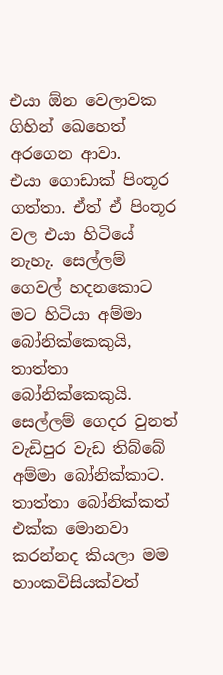එයා ඕන වෙලාවක ගිහින් ඛෙහෙත් අරගෙන ආවා.
එයා ගොඩාක් පිංතූර ගත්තා. ඒත් ඒ පිංතූර වල එයා හිටියේ නැහැ. සෙල්ලම් ගෙවල් හදනකොට මට හිටියා අම්මා බෝනික්කෙකුයි, තාත්තා බෝනික්කෙකුයි. සෙල්ලම් ගෙදර වුනත් වැඩිපුර වැඩ තිබ්බේ අම්මා බෝනික්කාට. තාත්තා බෝනික්කත් එක්ක මොනවා කරන්නද කියලා මම හාංකවිසියක්වත්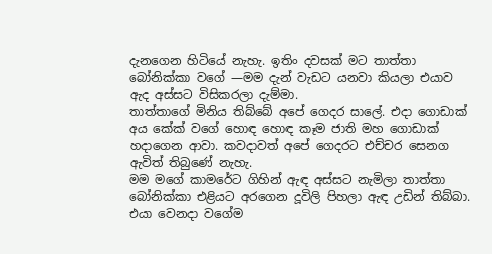දැනගෙන හිටියේ නැහැ. ඉතිං දවසක් මට තාත්තා බෝනික්කා වගේ —මම දැන් වැඩට යනවා කියලා එයාව ඇද අස්සට විසිකරලා දැම්මා.
තාත්තාගේ මිනිය තිබ්බේ අපේ ගෙදර සාලේ. එදා ගොඩාක් අය කේක් වගේ හොඳ හොඳ කෑම ජාති මහ ගොඩාක් හදාගෙන ආවා. කවදාවත් අපේ ගෙදරට එච්චර සෙනග ඇවිත් තිබුණේ නැහැ.
මම මගේ කාමරේට ගිහින් ඇඳ අස්සට නැමිලා තාත්තා බෝනික්කා එළියට අරගෙන දූවිලි පිහලා ඇඳ උඩින් තිබ්බා. එයා වෙනදා වගේම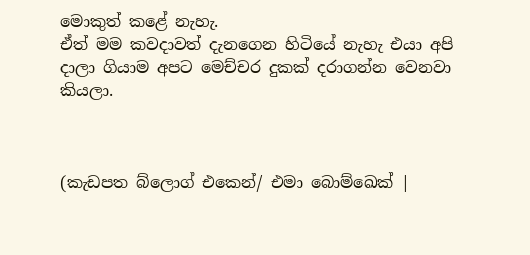මොකුත් කළේ නැහැ.
ඒත් මම කවදාවත් දැනගෙන හිටියේ නැහැ එයා අපි දාලා ගියාම අපට මෙච්චර දුකක් දරාගන්න වෙනවා කියලා.



(කැඩපත බ්ලොග් එකෙන්/ එමා බොම්ඛෙක් |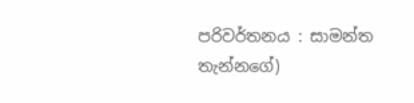පරිවර්තනය : සාමන්ත තැන්නගේ)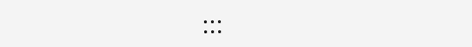:::